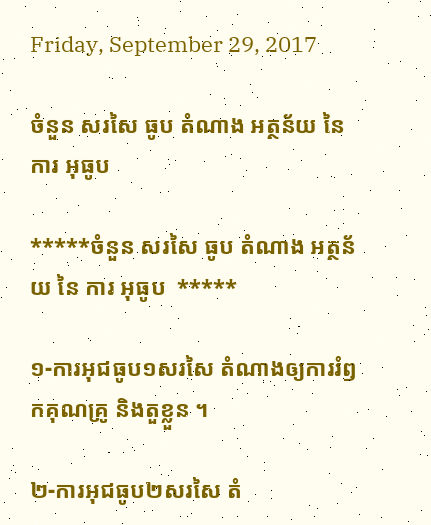Friday, September 29, 2017

ចំនួន សរសៃ ធូប តំណាង អត្ថន័យ នៃ ការ អុធូប

*****ចំនួន សរសៃ ធូប តំណាង អត្ថន័យ នៃ ការ អុធូប  *****

១-ការអុជធូប១សរសៃ តំណាងឲ្យការរំឭកគុណគ្រូ និងតួខ្លួន ។

២-ការអុជធូប២សរសៃ តំ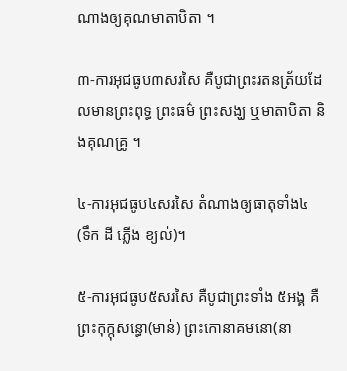ណាងឲ្យគុណមាតាបិតា ។

៣-ការអុជធូប៣សរសៃ គឺបូជាព្រះរតនត្រ័យដែលមានព្រះពុទ្ធ ព្រះធម៌ ព្រះសង្ឃ ឬមាតាបិតា និងគុណគ្រូ ។

៤-ការអុជធូប៤សរសៃ តំណាងឲ្យធាតុទាំង៤ (ទឹក ដី ភ្លើង ខ្យល់)។

៥-ការអុជធូប៥សរសៃ គឺបូជាព្រះទាំង ៥អង្គ គឺព្រះកុក្កុសន្ធោ(មាន់) ព្រះកោនាគមនោ(នា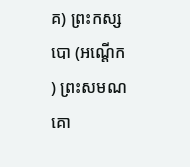គ) ព្រះកស្សបោ (អណ្ដើក) ព្រះសមណគោ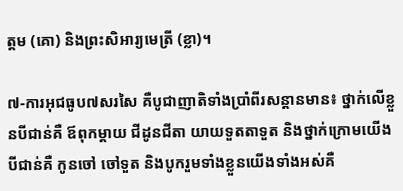ត្តម (គោ) និងព្រះសិអារ្យមេត្រី (ខ្លា)។

៧-ការអុជធូប៧សរសៃ គឺបូជាញាតិទាំងប្រាំពីរសន្តានមាន៖ ថ្នាក់លើខ្លួនបីជាន់គឺ ឪពុកម្ដាយ ជីដូនជីតា យាយទួតតាទួត និងថ្នាក់ក្រោមយើងបីជាន់គឺ កូនចៅ ចៅទួត និងបូករួមទាំងខ្លួនយើងទាំងអស់គឺ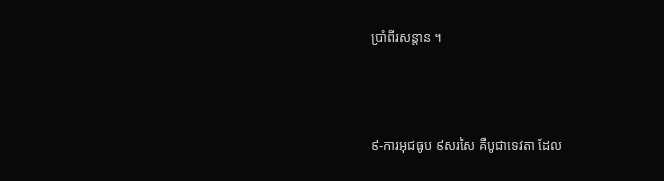ប្រាំពីរសន្តាន ។



៩-ការអុជធូប ៩សរសៃ គឺបូជាទេវតា ដែល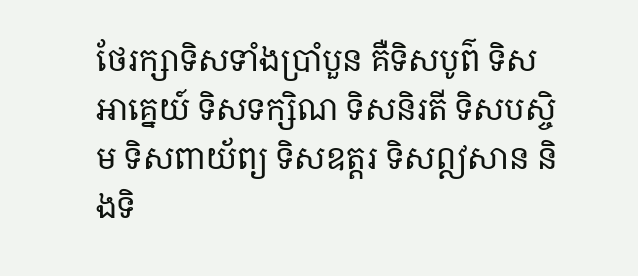ថែរក្សាទិសទាំងប្រាំបួន គឺទិសបូព៌ ទិសអាគ្នេយ៍ ទិសទក្សិណ ទិសនិរតី ទិសបស្ចិម ទិសពាយ័ព្យ ទិសឧត្ដរ ទិសឦសាន និងទិ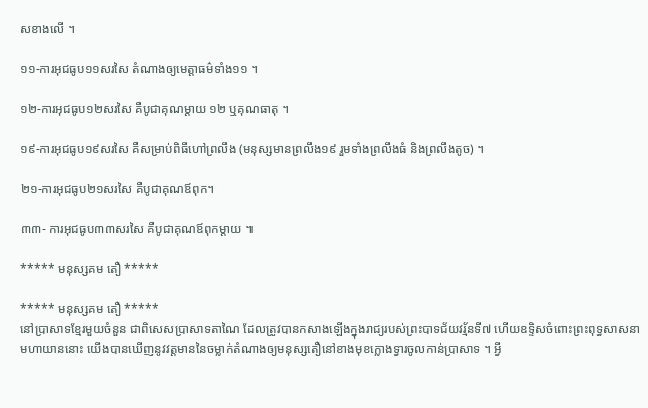សខាងលើ ។

១១-ការអុជធូប១១សរសៃ តំណាងឲ្យមេត្តាធម៌ទាំង១១ ។

១២-ការអុជធូប១២សរសៃ គឺបូជាគុណម្ដាយ ១២ ឬគុណធាតុ ។

១៩-ការអុជធូប១៩សរសៃ គឺសម្រាប់ពិធីហៅព្រលឹង (មនុស្សមានព្រលឹង១៩ រួមទាំងព្រលឹងធំ និងព្រលឹងតូច) ។

២១-ការអុជធូប២១សរសៃ គឺបូជាគុណឪពុក។

៣៣- ការអុជធូប៣៣សរសៃ គឺបូជាគុណឪពុកម្ដាយ ៕

***** មនុស្សគម តឿ *****

***** មនុស្សគម តឿ *****
នៅប្រាសាទខ្មែរមួយចំនួន ជាពិសេសប្រាសាទតាណៃ ដែលត្រូវបានកសាងឡើងក្នុងរាជ្យរបស់ព្រះបាទជ័យវរ្ម័នទី៧ ហើយឧទ្ទិសចំពោះព្រះពុទ្ធសាសនាមហាយាននោះ យើងបានឃើញនូវវត្តមាននៃចម្លាក់តំណាងឲ្យមនុស្សតឿនៅខាងមុខក្លោងទ្វារចូលកាន់ប្រាសាទ ។ អ្វី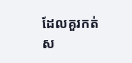ដែលគួរកត់ស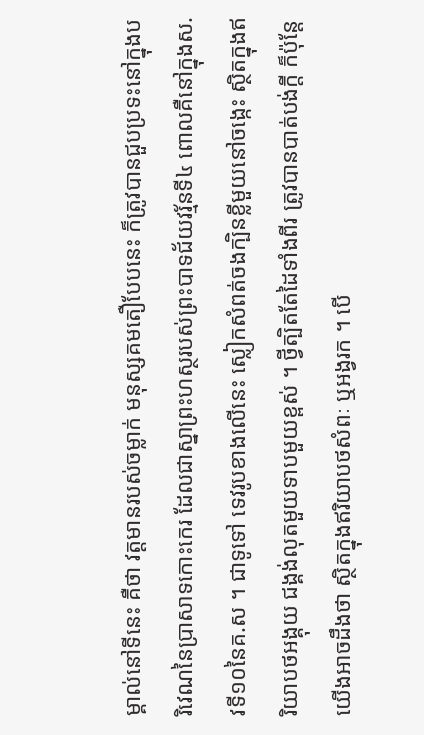ម្គាល់នៅទីនេះ គឺថា វត្តមានរបស់ចម្លាក់ មនុស្សគមតឿបែបនេះ ក៏ត្រូវបានជួបប្រទះនៅក្នុងបរិវេណនៃប្រាសាទកោះកេរ ដែលជាស្នាព្រះហស្ថរបស់ព្រះបាទជ័យវរ្ម័នទី៤ ពោលគឺនៅក្នុងស.វទី១០នៃគ.ស ។ ជាទូទៅ ទេវរូបខាងលើនេះ ស្លៀកសំពត់ចងក្បិនខ្លីមួយនៅចង្កេះ ស្ថិតក្នុងឥរិយាបថអង្គុយ ជង្គង់លុតមួយទាបមួយខ្ពស់ ។ ថ្វីត្បិតតែដៃទាំងពីរ ត្រូវបានបាត់បង់ក្តី ក៏ប៉ុន្តែយើងអាចដឹងថា ស្ថិតក្នុងឥរិយាបថសំពៈ ឬអង្វរក ។ បើ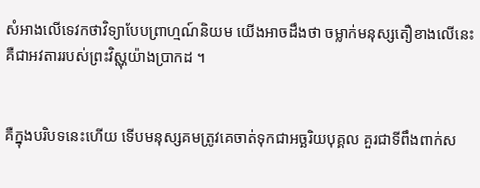សំអាងលើទេវកថាវិទ្យាបែបព្រាហ្មណ៍និយម យើងអាចដឹងថា ចម្លាក់មនុស្សតឿខាងលើនេះ គឺជាអវតាររបស់ព្រះវិស្ណុយ៉ាងប្រាកដ ។


គឺក្នុងបរិបទនេះហើយ ទើបមនុស្សគមត្រូវគេចាត់ទុកជាអច្ឆរិយបុគ្គល គួរជាទីពឹងពាក់ស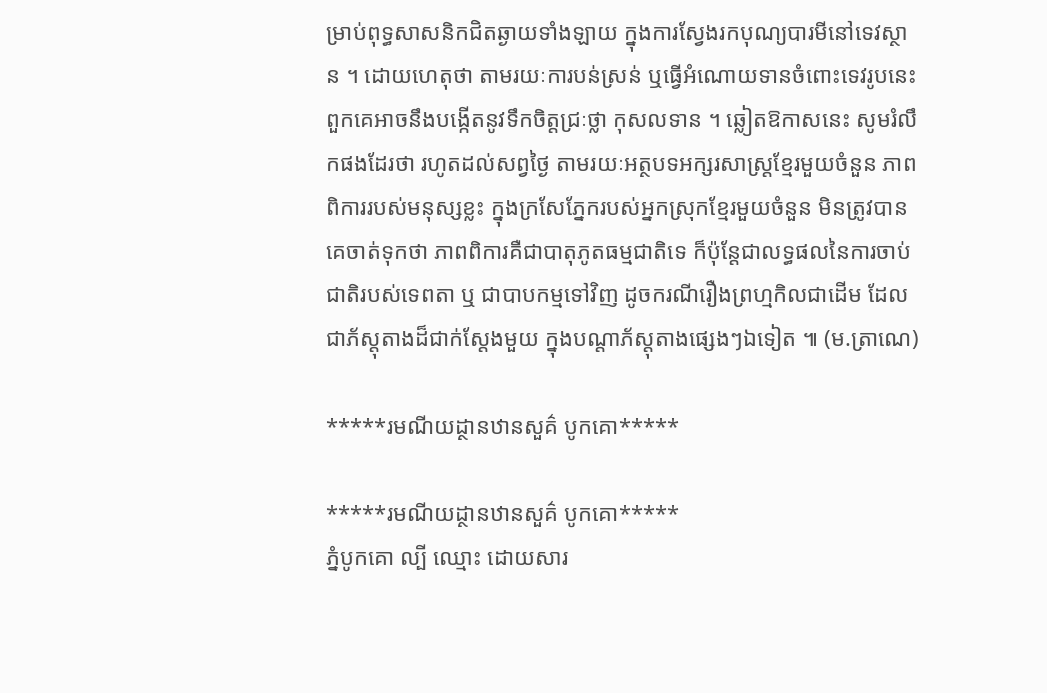ម្រាប់ពុទ្ធសាសនិកជិតឆ្ងាយទាំងឡាយ ក្នុងការស្វែងរកបុណ្យបារមីនៅទេវស្ថាន ។ ដោយហេតុថា តាមរយៈការបន់ស្រន់ ឬធ្វើអំណោយទានចំពោះទេវរូបនេះ ពួកគេអាចនឹងបង្កើតនូវទឹកចិត្តជ្រៈថ្លា កុសលទាន ។ ឆ្លៀតឱកាសនេះ សូមរំលឹកផងដែរថា រហូតដល់សព្វថ្ងៃ តាមរយៈអត្ថបទអក្សរសាស្ត្រខ្មែរមួយចំនួន ភាពពិការរបស់មនុស្សខ្លះ ក្នុងក្រសែភ្នែករបស់អ្នកស្រុកខ្មែរមួយចំនួន មិនត្រូវបានគេចាត់ទុកថា ភាពពិការគឺជាបាតុភូតធម្មជាតិទេ ក៏ប៉ុន្តែជាលទ្ធផលនៃការចាប់ជាតិរបស់ទេពតា ឬ ជាបាបកម្មទៅវិញ ដូចករណីរឿងព្រហ្មកិលជាដើម ដែលជាភ័ស្តុតាងដ៏ជាក់ស្តែងមួយ ក្នុងបណ្តាភ័ស្តុតាងផ្សេងៗឯទៀត ៕ (ម.ត្រាណេ)

*****រមណីយដ្ថានឋានសួគ៌ បូកគោ*****

*****រមណីយដ្ថានឋានសួគ៌ បូកគោ*****
ភ្នំបូកគោ ល្បី ឈ្មោះ ដោយសារ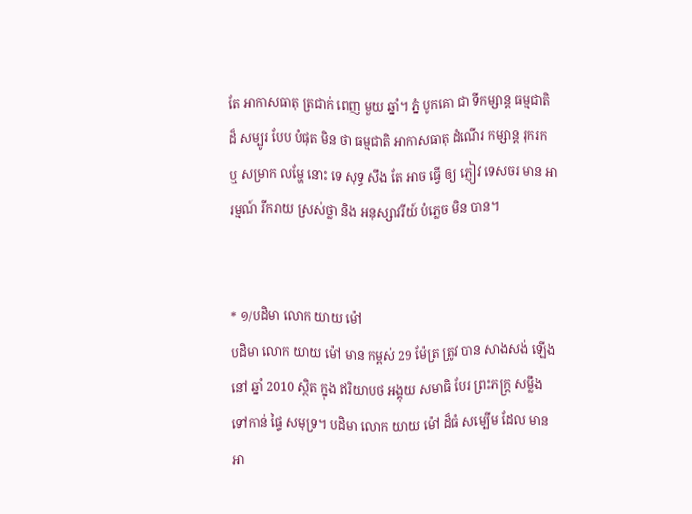តែ អាកាសធាតុ ត្រជាក់ ពេញ មួយ ឆ្នាំ។ ភ្នំ បូកគោ ជា ទីកម្សាន្ត ធម្មជាតិ ដ៏ សម្បូរ បែប បំផុត មិន ថា ធម្មជាតិ អាកាសធាតុ ដំណើរ កម្សាន្ត រុករក ឬ សម្រាក លម្ហែ នោះ ទេ សុទ្ធ សឹង តែ អាច ធ្វើ ឲ្យ ភ្ញៀវ ទេសចរ មាន អារម្មណ៍ រីករាយ ស្រស់ថ្លា និង អនុស្សាវរីយ៍ បំភ្លេច មិន បាន។


* ១/បដិមា លោក យាយ ម៉ៅ
បដិមា លោក យាយ ម៉ៅ មាន កម្ពស់ 29 ម៉ែត្រ ត្រូវ បាន សាងសង់ ឡើង នៅ ឆ្នាំ 2010 ស្ថិត ក្នុង ឥរិយាបថ អង្គុយ សមាធិ បែរ ព្រះភក្រ្ត សម្លឹង ទៅកាន់ ផ្ទៃ សមុទ្រ។ បដិមា លោក យាយ ម៉ៅ ដ៏ធំ សម្បើម ដែល មាន អា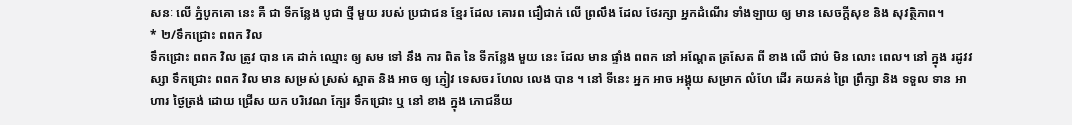សនៈ លើ ភ្នំបូកគោ នេះ គឺ ជា ទីកន្លែង បូជា ថ្មី មួយ របស់ ប្រជាជន ខ្មែរ ដែល គោរព ជឿជាក់ លើ ព្រលឹង ដែល ថែរក្សា អ្នកដំណើរ ទាំងឡាយ ឲ្យ មាន សេចក្តីសុខ និង សុវត្ថិភាព។
* ២/ទឹកជ្រោះ ពពក វិល
ទឹកជ្រោះ ពពក វិល ត្រូវ បាន គេ ដាក់ ឈ្មោះ ឲ្យ សម ទៅ នឹង ការ ពិត នៃ ទីកន្លែង មួយ នេះ ដែល មាន ផ្ទាំង ពពក នៅ អណ្ដែត ត្រសែត ពី ខាង លើ ជាប់ មិន លោះ ពេល។ នៅ ក្នុង រដូវវស្សា ទឹកជ្រោះ ពពក វិល មាន សម្រស់ ស្រស់ ស្អាត និង អាច ឲ្យ ភ្ញៀវ ទេសចរ ហែល លេង បាន ។ នៅ ទីនេះ អ្នក អាច អង្គុយ សម្រាក លំហែ ដើរ គយគន់ ព្រៃ ព្រឹក្សា និង ទទួល ទាន អាហារ ថ្ងៃត្រង់ ដោយ ជ្រើស យក បរិវេណ ក្បែរ ទឹកជ្រោះ ឬ នៅ ខាង ក្នុង ភោជនីយ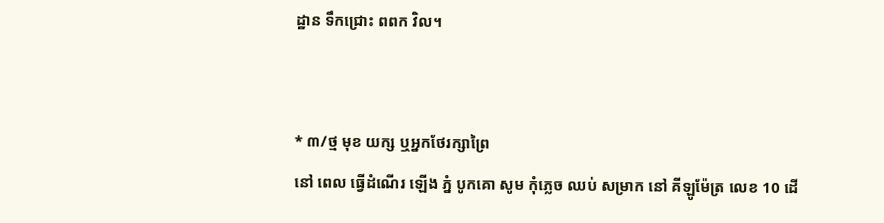ដ្ឋាន ទឹកជ្រោះ ពពក វិល។


* ៣/ថ្ម មុខ យក្ស ឬអ្នកថែរក្សាព្រៃ
នៅ ពេល ធ្វើដំណើរ ឡើង ភ្នំ បូកគោ សូម កុំភ្លេច ឈប់ សម្រាក នៅ គីឡូម៉ែត្រ លេខ 10 ដើ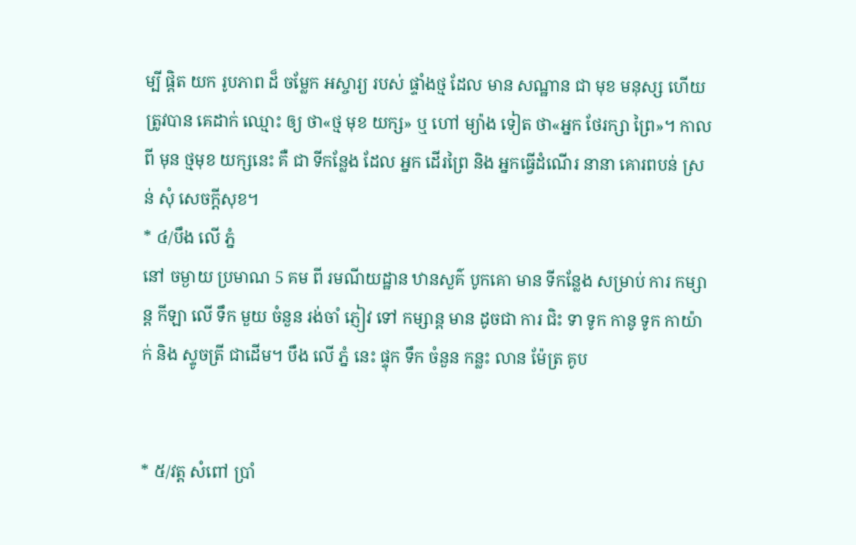ម្បី ផ្តិត យក រូបភាព ដ៏ ចម្លែក អស្ចារ្យ របស់ ផ្ទាំងថ្ម ដែល មាន សណ្ឋាន ជា មុខ មនុស្ស ហើយ ត្រូវបាន គេដាក់ ឈ្មោះ ឲ្យ ថា«ថ្ម មុខ យក្ស» ឬ ហៅ ម្យ៉ាង ទៀត ថា«អ្នក ថែរក្សា ព្រៃ»។ កាល ពី មុន ថ្មមុខ យក្សនេះ គឺ ជា ទីកន្លែង ដែល អ្នក ដើរព្រៃ និង អ្នកធ្វើដំណើរ នានា គោរពបន់ ស្រន់ សុំ សេចក្តីសុខ។
* ៤/បឹង លើ ភ្នំ
នៅ ចម្ងាយ ប្រមាណ 5 គម ពី រមណីយដ្ឋាន ឋានសួគ៌ បូកគោ មាន ទីកន្លែង សម្រាប់ ការ កម្សាន្ត កីឡា លើ ទឹក មួយ ចំនួន រង់ចាំ ភ្ញៀវ ទៅ កម្សាន្ត មាន ដូចជា ការ ជិះ ទា ទូក កានូ ទូក កាយ៉ាក់ និង ស្ទូចត្រី ជាដើម។ បឹង លើ ភ្នំ នេះ ផ្ទុក ទឹក ចំនួន កន្លះ លាន ម៉ែត្រ គូប


* ៥/វត្ត សំពៅ ប្រាំ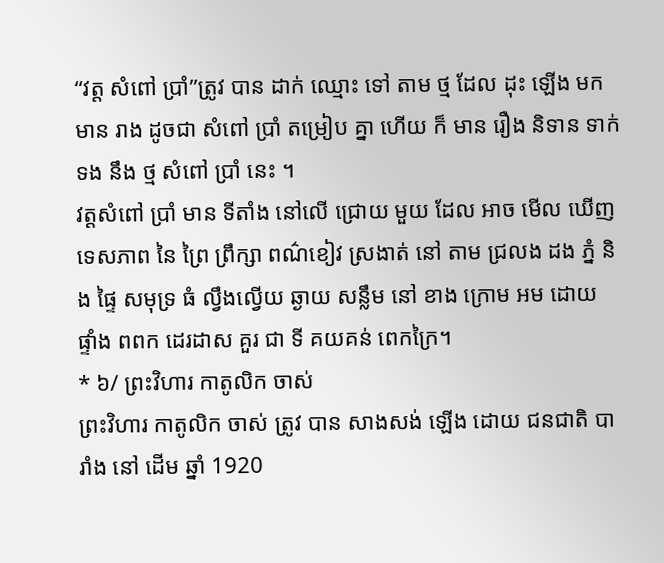“វត្ត សំពៅ ប្រាំ”ត្រូវ បាន ដាក់ ឈ្មោះ ទៅ តាម ថ្ម ដែល ដុះ ឡើង មក មាន រាង ដូចជា សំពៅ ប្រាំ តម្រៀប គ្នា ហើយ ក៏ មាន រឿង និទាន ទាក់ទង នឹង ថ្ម សំពៅ ប្រាំ នេះ ។
វត្តសំពៅ ប្រាំ មាន ទីតាំង នៅលើ ជ្រោយ មួយ ដែល អាច មើល ឃើញ ទេសភាព នៃ ព្រៃ ព្រឹក្សា ពណ៌ខៀវ ស្រងាត់ នៅ តាម ជ្រលង ដង ភ្នំ និង ផ្ទៃ សមុទ្រ ធំ ល្វឹងល្វើយ ឆ្ងាយ សន្លឹម នៅ ខាង ក្រោម អម ដោយ ផ្ទាំង ពពក ដេរដាស គួរ ជា ទី គយគន់ ពេកក្រៃ។
* ៦/ ព្រះវិហារ កាតូលិក ចាស់
ព្រះវិហារ កាតូលិក ចាស់ ត្រូវ បាន សាងសង់ ឡើង ដោយ ជនជាតិ បារាំង នៅ ដើម ឆ្នាំ 1920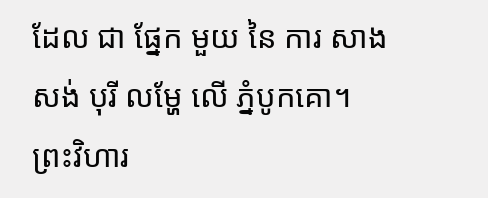ដែល ជា ផ្នែក មួយ នៃ ការ សាងសង់ បុរី លម្ហែ លើ ភ្នំបូកគោ។ ព្រះវិហារ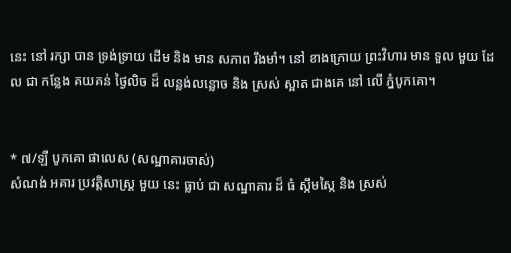នេះ នៅ រក្សា បាន ទ្រង់ទ្រាយ ដើម និង មាន សភាព រឹងមាំ។ នៅ ខាងក្រោយ ព្រះវិហារ មាន ទួល មួយ ដែល ជា កន្លែង គយគន់ ថ្ងៃលិច ដ៏ លន្លង់លន្លោច និង ស្រស់ ស្អាត ជាងគេ នៅ លើ ភ្នំបូកគោ។


* ៧/ឡឺ បូកគោ ផាលេស (សណ្ឋាគារចាស់)
សំណង់ អគារ ប្រវតិ្តសាស្រ្ត មួយ នេះ ធ្លាប់ ជា សណ្ឋាគារ ដ៏ ធំ ស្កឹមស្កៃ និង ស្រស់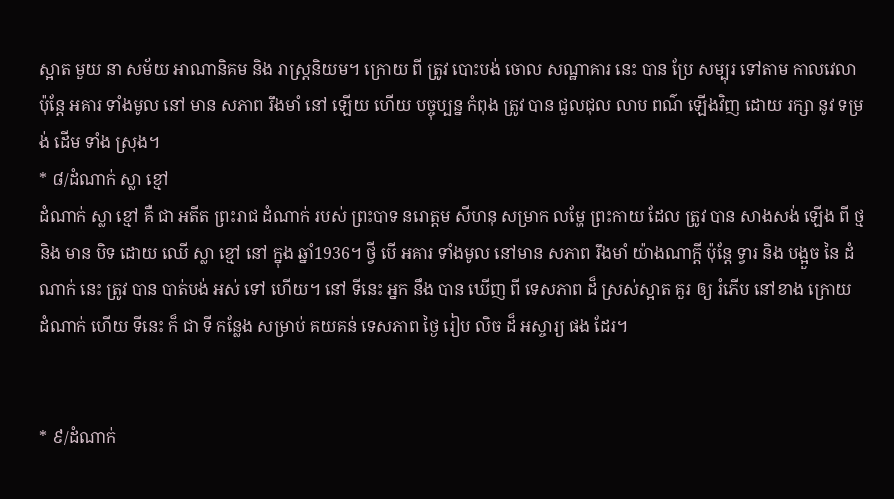ស្អាត មួយ នា សម័យ អាណានិគម និង រាស្រ្តនិយម។ ក្រោយ ពី ត្រូវ បោះបង់ ចោល សណ្ឋាគារ នេះ បាន ប្រែ សម្បុរ ទៅតាម កាលវេលា ប៉ុន្តែ អគារ ទាំងមូល នៅ មាន សភាព រឹងមាំ នៅ ឡើយ ហើយ បច្ចុប្បន្ន កំពុង ត្រូវ បាន ជួលជុល លាប ពណ៌ ឡើងវិញ ដោយ រក្សា នូវ ទម្រង់ ដើម ទាំង ស្រុង។
* ៨/ដំណាក់ ស្លា ខ្មៅ
ដំណាក់ ស្លា ខ្មៅ គឺ ជា អតីត ព្រះរាជ ដំណាក់ របស់ ព្រះបាទ នរោត្តម សីហនុ សម្រាក លម្ហែ ព្រះកាយ ដែល ត្រូវ បាន សាងសង់ ឡើង ពី ថ្ម និង មាន បិទ ដោយ ឈើ ស្លា ខ្មៅ នៅ ក្នុង ឆ្នាំ1936។ ថ្វី បើ អគារ ទាំងមូល នៅមាន សភាព រឹងមាំ យ៉ាងណាក្តី ប៉ុន្តែ ទ្វារ និង បង្អួច នៃ ដំណាក់ នេះ ត្រូវ បាន បាត់បង់ អស់ ទៅ ហើយ។ នៅ ទីនេះ អ្នក នឹង បាន ឃើញ ពី ទេសភាព ដ៏ ស្រស់ស្អាត គួរ ឲ្យ រំភើប នៅខាង ក្រោយ ដំណាក់ ហើយ ទីនេះ ក៏ ជា ទី កន្លែង សម្រាប់ គយគន់ ទេសភាព ថ្ងៃ រៀប លិច ដ៏ អស្ចារ្យ ផង ដែរ។


* ៩/ដំណាក់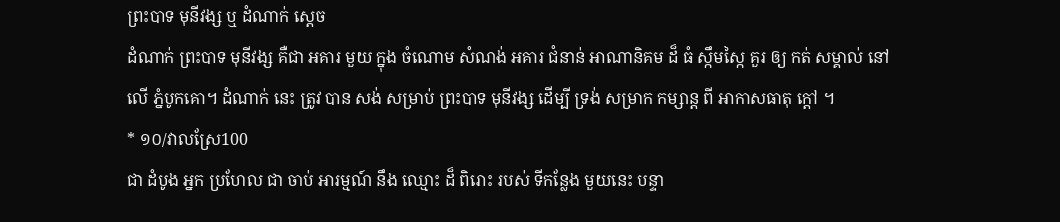ព្រះបាទ មុនីវង្ស ឬ ដំណាក់ ស្តេច
ដំណាក់ ព្រះបាទ មុនីវង្ស គឺជា អគារ មួយ ក្នុង ចំណោម សំណង់ អគារ ជំនាន់ អាណានិគម ដ៏ ធំ ស្កឹមស្កៃ គួរ ឲ្យ កត់ សម្គាល់ នៅ លើ ភ្នំបូកគោ។ ដំណាក់ នេះ ត្រូវ បាន សង់ សម្រាប់ ព្រះបាទ មុនីវង្ស ដើម្បី ទ្រង់ សម្រាក កម្សាន្ត ពី អាកាសធាតុ ក្តៅ ។
* ១០/វាលស្រែ100
ជា ដំបូង អ្នក ប្រហែល ជា ចាប់ អារម្មណ៍ នឹង ឈ្មោះ ដ៏ ពិរោះ របស់ ទីកន្លែង មួយនេះ បន្ទា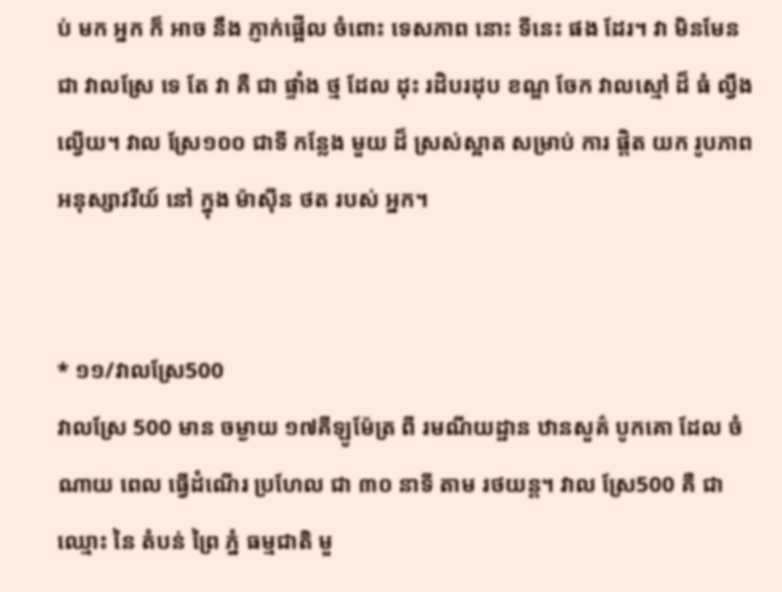ប់ មក អ្នក ក៏ អាច នឹង ភ្ញាក់ផ្អើល ចំពោះ ទេសភាព នោះ ទីនេះ ផង ដែរ។ វា មិនមែន ជា វាលស្រែ ទេ តែ វា គឺ ជា ផ្ទាំង ថ្ម ដែល ដុះ រដិបរដុប ខណ្ឌ ចែក វាលស្មៅ ដ៏ ធំ ល្វឹងល្វើយ។ វាល ស្រែ១០០ ជាទី កន្លែង មួយ ដ៏ ស្រស់ស្អាត សម្រាប់ ការ ផិ្តត យក រូបភាព អនុស្សាវរីយ៍ នៅ ក្នុង ម៉ាស៊ីន ថត របស់ អ្នក។


* ១១/វាលស្រែ500
វាលស្រែ 500 មាន ចម្ងាយ ១៧គីឡូម៉ែត្រ ពី រមណីយដ្ឋាន ឋានសួគ៌ បូកគោ ដែល ចំណាយ ពេល ធ្វើដំណើរ ប្រហែល ជា ៣០ នាទី តាម រថយន្ត។ វាល ស្រែ500 គឺ ជា ឈ្មោះ នៃ តំបន់ ព្រៃ ភ្នំ ធម្មជាតិ មួ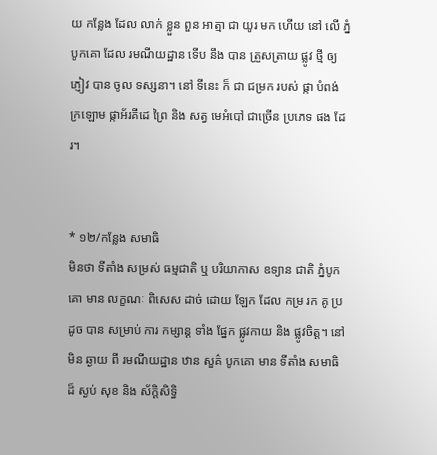យ កន្លែង ដែល លាក់ ខ្លួន ពួន អាត្មា ជា យូរ មក ហើយ នៅ លើ ភ្នំបូកគោ ដែល រមណីយដ្ឋាន ទើប នឹង បាន ត្រួសត្រាយ ផ្លូវ ថ្មី ឲ្យ ភ្ញៀវ បាន ចូល ទស្សនា។ នៅ ទីនេះ ក៏ ជា ជម្រក របស់ ផ្កា បំពង់ ក្រឡោម ផ្កាអ័រគីដេ ព្រៃ និង សត្វ មេអំបៅ ជាច្រើន ប្រភេទ ផង ដែរ។


* ១២/កន្លែង សមាធិ
មិនថា ទីតាំង សម្រស់ ធម្មជាតិ ឬ បរិយាកាស ឧទ្យាន ជាតិ ភ្នំបូកគោ មាន លក្ខណៈ ពិសេស ដាច់ ដោយ ឡែក ដែល កម្រ រក គូ ប្រដូច បាន សម្រាប់ ការ កម្សាន្ត ទាំង ផ្នែក ផ្លូវកាយ និង ផ្លូវចិត្ត។ នៅ មិន ឆ្ងាយ ពី រមណីយដ្ឋាន ឋាន សួគ៌ បូកគោ មាន ទីតាំង សមាធិ ដ៏ ស្ងប់ សុខ និង ស័ក្ដិសិទ្ធិ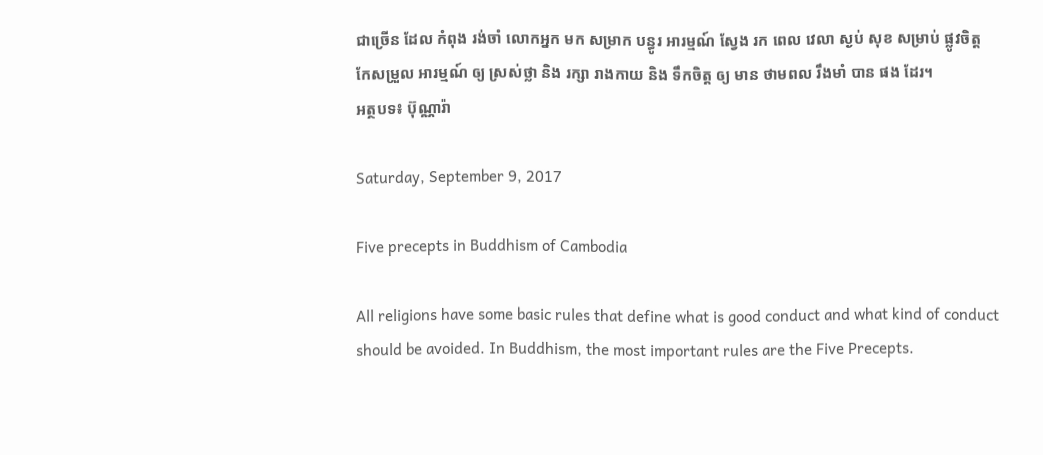ជាច្រើន ដែល កំពុង រង់ចាំ លោកអ្នក មក សម្រាក បន្ធូរ អារម្មណ៍ ស្វែង រក ពេល វេលា ស្ងប់ សុខ សម្រាប់ ផ្លូវចិត្ត កែសម្រួល អារម្មណ៍ ឲ្យ ស្រស់ថ្លា និង រក្សា រាងកាយ និង ទឹកចិត្ត ឲ្យ មាន ថាមពល រឹងមាំ បាន ផង ដែរ។
អត្ថបទ៖ ប៊ុណ្ណារ៉ា

Saturday, September 9, 2017

Five precepts in Buddhism of Cambodia

All religions have some basic rules that define what is good conduct and what kind of conduct should be avoided. In Buddhism, the most important rules are the Five Precepts.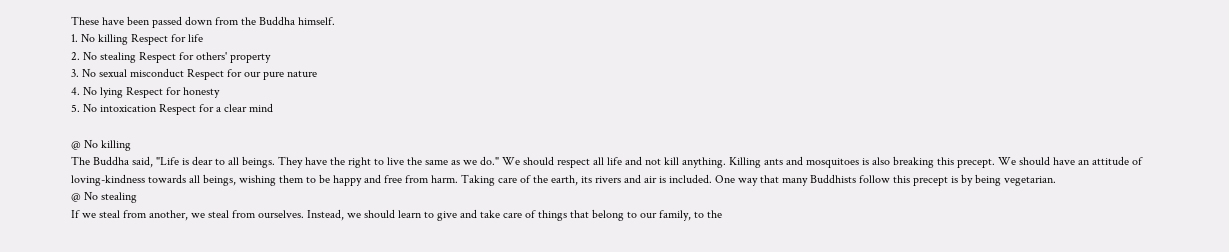These have been passed down from the Buddha himself.
1. No killing Respect for life
2. No stealing Respect for others' property
3. No sexual misconduct Respect for our pure nature
4. No lying Respect for honesty
5. No intoxication Respect for a clear mind

@ No killing
The Buddha said, "Life is dear to all beings. They have the right to live the same as we do." We should respect all life and not kill anything. Killing ants and mosquitoes is also breaking this precept. We should have an attitude of loving-kindness towards all beings, wishing them to be happy and free from harm. Taking care of the earth, its rivers and air is included. One way that many Buddhists follow this precept is by being vegetarian.
@ No stealing
If we steal from another, we steal from ourselves. Instead, we should learn to give and take care of things that belong to our family, to the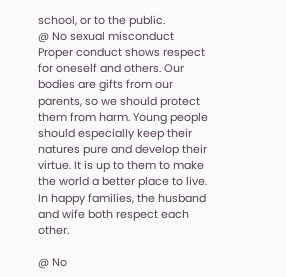school, or to the public.
@ No sexual misconduct
Proper conduct shows respect for oneself and others. Our bodies are gifts from our parents, so we should protect them from harm. Young people should especially keep their natures pure and develop their virtue. It is up to them to make the world a better place to live. In happy families, the husband and wife both respect each other.

@ No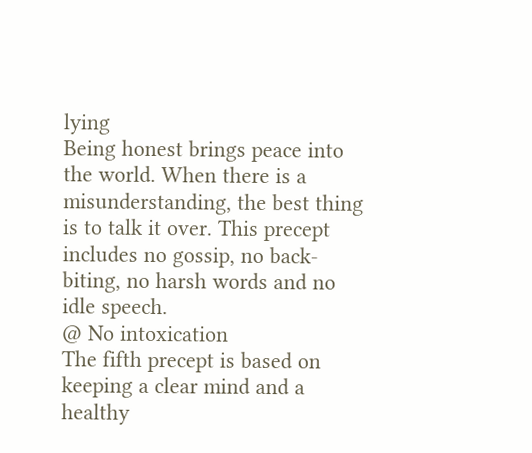lying
Being honest brings peace into the world. When there is a misunderstanding, the best thing is to talk it over. This precept includes no gossip, no back-biting, no harsh words and no idle speech.
@ No intoxication
The fifth precept is based on keeping a clear mind and a healthy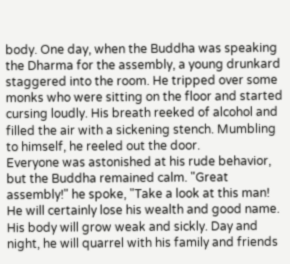body. One day, when the Buddha was speaking the Dharma for the assembly, a young drunkard staggered into the room. He tripped over some monks who were sitting on the floor and started cursing loudly. His breath reeked of alcohol and filled the air with a sickening stench. Mumbling to himself, he reeled out the door.
Everyone was astonished at his rude behavior, but the Buddha remained calm. "Great assembly!" he spoke, "Take a look at this man! He will certainly lose his wealth and good name. His body will grow weak and sickly. Day and night, he will quarrel with his family and friends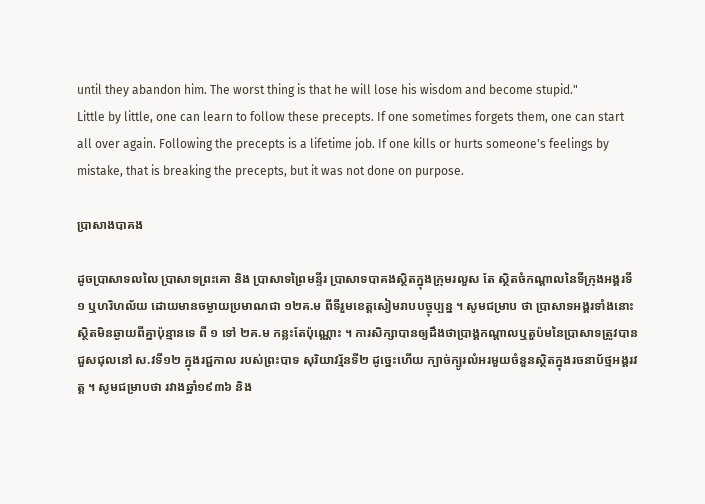until they abandon him. The worst thing is that he will lose his wisdom and become stupid."
Little by little, one can learn to follow these precepts. If one sometimes forgets them, one can start all over again. Following the precepts is a lifetime job. If one kills or hurts someone's feelings by mistake, that is breaking the precepts, but it was not done on purpose.

ប្រាសាងបាគង

ដូចប្រាសាទលលៃ ប្រាសាទព្រះគោ និង ប្រាសាទព្រៃមន្ទីរ ប្រាសាទបាគងស្ថិតក្នុងក្រុមរលួស តែ ស្ថិតចំកណ្តាលនៃទីក្រុងអង្គរទី១ ឬហរិហល័យ ដោយមានចម្ងាយប្រមាណជា ១២គ.ម ពីទីរួមខេត្តសៀមរាបបច្ចុប្បន្ន ។ សូមជម្រាប ថា ប្រាសាទអង្គរទាំងនោះ ស្ថិតមិនឆ្ងាយពីគ្នាប៉ុន្មានទេ ពី ១ ទៅ ២គ.ម កន្លះតែប៉ុណ្ណោះ ។ ការសិក្សាបានឲ្យដឹងថាប្រាង្គកណ្តាលឬតួប៉មនៃប្រាសាទត្រូវបានជួសជុលនៅ ស.វទី១២ ក្នុងរជ្ជកាល របស់ព្រះបាទ សុរិយាវរ្ម័នទី២ ដូច្នេះហើយ ក្បាច់ក្បូរលំអរមួយចំនួនស្ថិតក្នុងរចនាប័ថ្មអង្គរវត្ត ។ សូមជម្រាបថា រវាងឆ្នាំ១៩៣៦ និង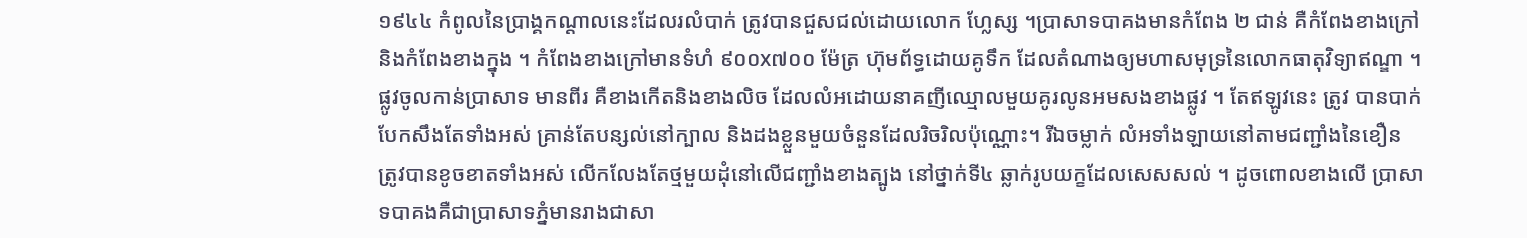១៩៤៤ កំពូលនៃប្រាង្គកណ្តាលនេះដែលរលំបាក់ ត្រូវបានជួសជល់ដោយលោក ហ្លែស្ស ។ប្រាសាទបាគងមានកំពែង ២ ជាន់ គឺកំពែងខាងក្រៅនិងកំពែងខាងក្នុង ។ កំពែងខាងក្រៅមានទំហំ ៩០០x៧០០ ម៉ែត្រ ហ៊ុមព័ទ្ធដោយគូទឹក ដែលតំណាងឲ្យមហាសមុទ្រនៃលោកធាតុវិទ្យាឥណ្ឌា ។ ផ្លូវចូលកាន់ប្រាសាទ មានពីរ គឺខាងកើតនិងខាងលិច ដែលលំអដោយនាគញីឈ្មោលមួយគូរលូនអមសងខាងផ្លូវ ។ តែឥឡូវនេះ ត្រូវ បានបាក់បែកសឹងតែទាំងអស់ គ្រាន់តែបន្សល់នៅក្បាល និងដងខ្លួនមួយចំនួនដែលរិចរិលប៉ុណ្ណោះ។ រីឯចម្លាក់ លំអទាំងឡាយនៅតាមជញ្ជាំងនៃខឿន ត្រូវបានខូចខាតទាំងអស់ លើកលែងតែថ្មមួយដុំនៅលើជញ្ជាំងខាងត្បូង នៅថ្នាក់ទី៤ ឆ្លាក់រូបយក្ខដែលសេសសល់ ។ ដូចពោលខាងលើ ប្រាសាទបាគងគឺជាប្រាសាទភ្នំមានរាងជាសា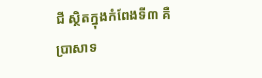ជី ស្ថិតក្នុងកំពែងទី៣ គឺប្រាសាទ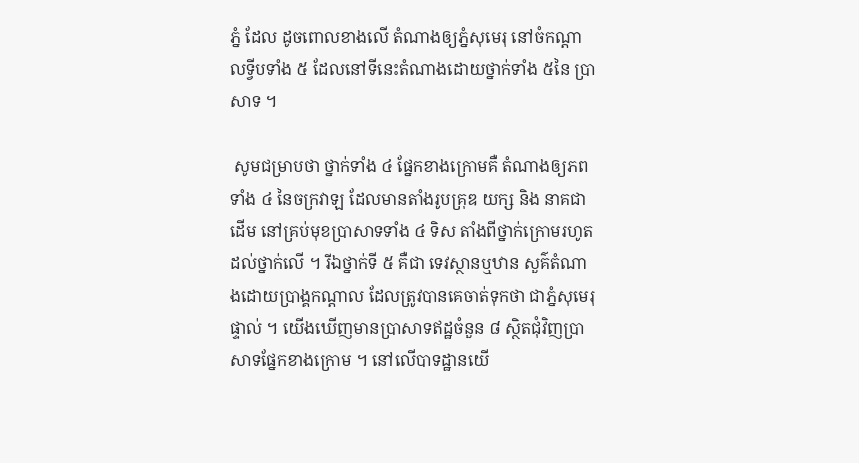ភ្នំ ដែល ដូចពោលខាងលើ តំណាងឲ្យភ្នំសុមេរុ នៅចំកណ្តាលទ្វីបទាំង ៥ ដែលនៅទីនេះតំណាងដោយថ្នាក់ទាំង ៥នៃ ប្រាសាទ ។

 សូមជម្រាបថា ថ្នាក់ទាំង ៤ ផ្នែកខាងក្រោមគឺ តំណាងឲ្យភពទាំង ៤ នៃចក្រវាឡ ដែលមានតាំងរូបគ្រុឌ យក្ស និង នាគជាដើម នៅគ្រប់មុខប្រាសាទទាំង ៤ ទិស តាំងពីថ្នាក់ក្រោមរហូតដល់ថ្នាក់លើ ។ រីឯថ្នាក់ទី ៥ គឺជា ទេវស្ថានឬឋាន សួគ៌តំណាងដោយប្រាង្គកណ្តាល ដែលត្រូវបានគេចាត់ទុកថា ជាភ្នំសុមេរុផ្ទាល់ ។ យើងឃើញមានប្រាសាទឥដ្ឋចំនួន ៨ ស្ថិតជុំវិញប្រាសាទផ្នែកខាងក្រោម ។ នៅលើបាទដ្ឋានយើ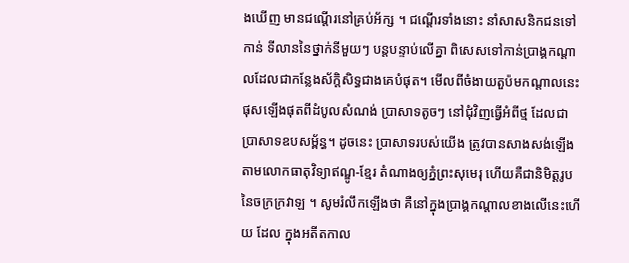ងឃើញ មានជណ្តើរនៅគ្រប់អ័ក្ស ។ ជណ្តើរទាំងនោះ នាំសាសនិកជនទៅកាន់ ទីលាននៃថ្នាក់នីមួយៗ បន្តបន្ទាប់លើគ្នា ពិសេសទៅកាន់ប្រាង្គកណ្តាលដែលជាកន្លែងស័ក្តិសិទ្ធជាងគេបំផុត។ មើលពីចំងាយតួប៉មកណ្តាលនេះផុសឡើងផុតពីដំបូលសំណង់ ប្រាសាទតូចៗ នៅជុំវិញធ្វើអំពីថ្ម ដែលជាប្រាសាទឧបសម្ព័ន្ធ។ ដូចនេះ ប្រាសាទរបស់យើង ត្រូវបានសាងសង់ឡើង តាមលោកធាតុវិទ្យាឥណ្ឌូ-ខ្មែរ តំណាងឲ្យភ្នំព្រះសុមេរុ ហើយគឺជានិមិត្តរូបនៃចក្រក្រវាឡ ។ សូមរំលឹកឡើងថា គឺនៅក្នុងប្រាង្គកណ្តាលខាងលើនេះហើយ ដែល ក្នុងអតីតកាល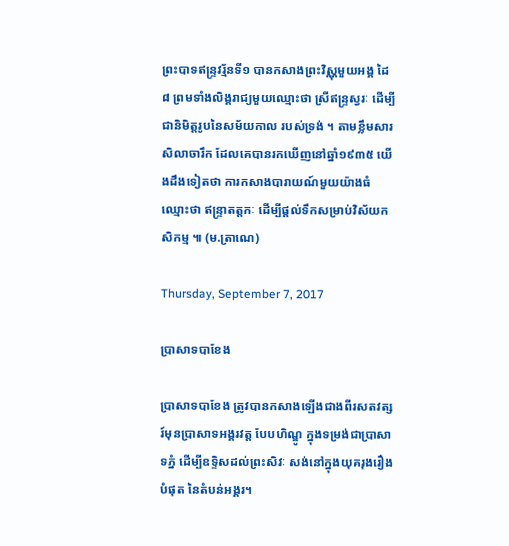ព្រះបាទឥន្ទ្រវរ្ម័នទី១ បានកសាងព្រះវិស្ណុមួយអង្គ ដៃ៨ ព្រមទាំងលិង្គរាជ្យមួយឈ្មោះថា ស្រីឥន្ទ្រស្វរៈ ដើម្បីជានិមិត្តរូបនៃសម័យកាល របស់ទ្រង់ ។ តាមខ្លឹមសារសិលាចារឹក ដែលគេបានរកឃើញនៅឆ្នាំ១៩៣៥ យើងដឹងទៀតថា ការកសាងបារាយណ៍មួយយ៉ាងធំឈ្មោះថា ឥន្ទ្រាតត្តកៈ ដើម្បីផ្តល់ទឹកសម្រាប់វិស័យកសិកម្ម ៕ (ម.ត្រាណេ)

Thursday, September 7, 2017

ប្រាសាទបាខែង

ប្រាសាទបាខែង ត្រូវបានកសាងឡើងជាងពីរសតវត្សរ៍មុនប្រាសាទអង្គរវត្ត បែបហិណ្ឌូ ក្នុងទម្រង់ជាប្រាសាទភ្នំ ដើម្បីឧទ្ទិសដល់ព្រះសិវៈ សង់នៅក្នុងយុគរុងរឿងបំផុត នៃតំបន់អង្គរ។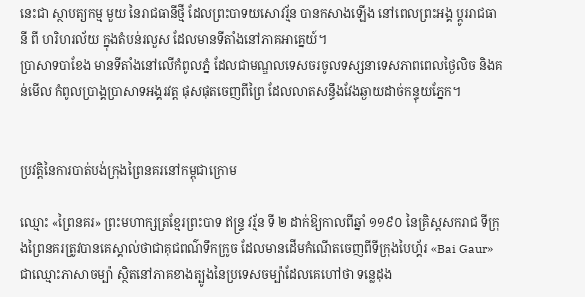នេះជា ស្ថាបត្យកម្ម មួយ នៃរាជធានីថ្មី ដែលព្រះបាទយសោវរ្ម័ន បានកសាងឡើង នៅពេលព្រះអង្គ ប្ដូររាជធានី ពី ហរិហរល័យ ក្នុងតំបន់រលួស ដែលមានទីតាំងនៅភាគអាគ្នេយ៍។
ប្រាសាទបាខែង មានទីតាំងនៅលើកំពូលភ្នំ ដែលជាមណ្ឌលទេសចរចូលទស្សនាទេសភាពពេលថ្ងៃលិច និងគន់មើល កំពូលប្រាង្គប្រាសាទអង្គរវត្ត ផុសផុតចេញពីព្រៃ ដែលលាតសន្ធឹងវែងឆ្ងាយដាច់កន្ទុយភ្នែក។


ប្រវត្តិនៃការបាត់បង់ក្រុងព្រៃនគរនៅកម្ពុជាក្រោម

ឈ្មោះ «ព្រៃនគរ» ព្រះមហាក្សត្រខ្មែរព្រះបាទ ឥន្ទ្រ វរ្ម័ន ទី ២ ដាក់ឱ្យកាលពីឆ្នាំ ១១៩០ នៃគ្រិស្តសករាជ ទីក្រុងព្រៃនគរត្រូវបានគេស្គាល់ថាជាគុជពណ៌ទឹកក្រូច ដែលមានដើមកំណើតចេញពីទីក្រុងបៃហ្គ័រ «Bai Gaur» ជាឈ្មោះភាសាចម្ប៉ា ស្ថិតនៅភាគខាងត្បូងនៃប្រទេសចម្ប៉ាដែលគេហៅថា ទន្លេដុង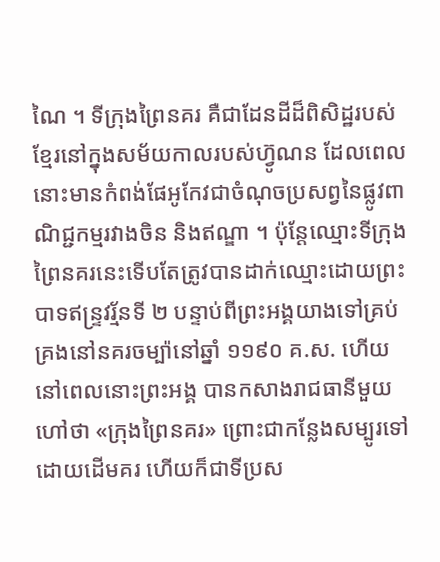ណៃ ។ ទីក្រុងព្រៃនគរ គឺជាដែនដីដ៏ពិសិដ្ឋរបស់ខ្មែរនៅក្នុងសម័យកាលរបស់ហ្វ៊ូណន ដែលពេលនោះមានកំពង់ផែអូកែវជាចំណុចប្រសព្វនៃផ្លូវពាណិជ្ជកម្មរវាងចិន និងឥណ្ឌា ។ ប៉ុន្ដែឈ្មោះទីក្រុងព្រៃនគរនេះទើបតែត្រូវបានដាក់ឈ្មោះដោយព្រះបាទឥន្ទ្រវរ្ម័នទី ២ បន្ទាប់ពីព្រះអង្គយាងទៅគ្រប់គ្រងនៅនគរចម្ប៉ានៅឆ្នាំ ១១៩០ គ.ស. ហើយនៅពេលនោះព្រះអង្គ បានកសាងរាជធានីមួយហៅថា «ក្រុងព្រៃនគរ» ព្រោះជាកន្លែងសម្បូរទៅដោយដើមគរ ហើយក៏ជាទីប្រស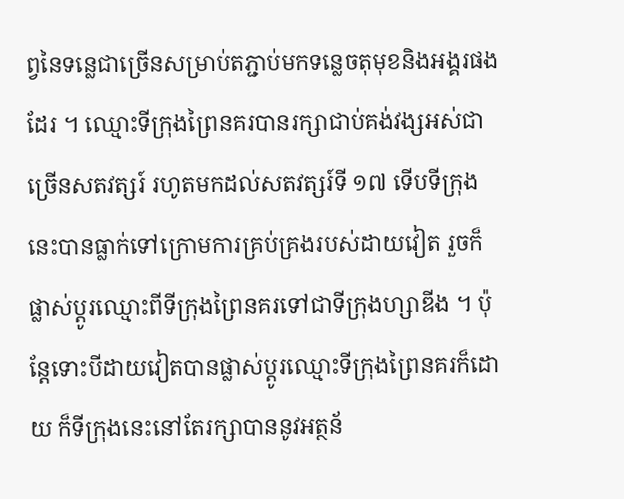ព្វនៃទន្លេជាច្រើនសម្រាប់តភ្ជាប់មកទន្លេចតុមុខនិងអង្គរផងដែរ ។ ឈ្មោះទីក្រុងព្រៃនគរបានរក្សាជាប់គង់វង្សអស់ជាច្រើនសតវត្សរ៍ រហូតមកដល់សតវត្សរ៍ទី ១៧ ទើបទីក្រុងនេះបានធ្លាក់ទៅក្រោមការគ្រប់គ្រងរបស់ដាយវៀត រួចក៏ផ្លាស់ប្ដូរឈ្មោះពីទីក្រុងព្រៃនគរទៅជាទីក្រុងហ្សាឌីង ។ ប៉ុន្ដែទោះបីដាយវៀតបានផ្លាស់ប្ដូរឈ្មោះទីក្រុងព្រៃនគរក៏ដោយ ក៏ទីក្រុងនេះនៅតែរក្សាបាននូវអត្ថន័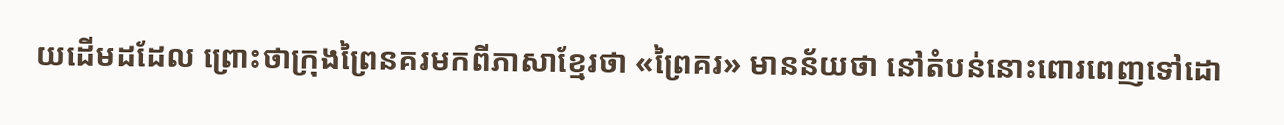យដើមដដែល ព្រោះថាក្រុងព្រៃនគរមកពីភាសាខ្មែរថា «ព្រៃគរ» មានន័យថា នៅតំបន់នោះពោរពេញទៅដោ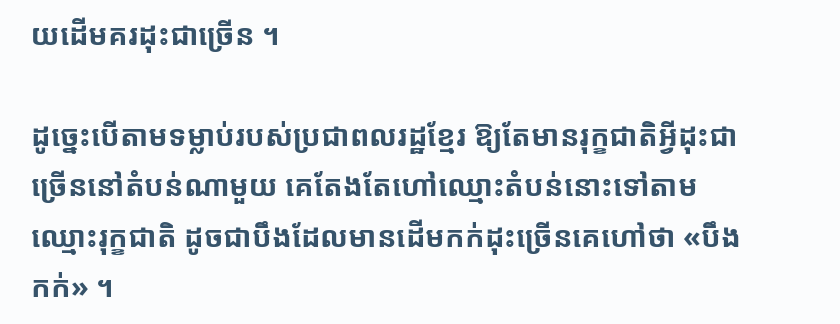យដើមគរដុះជាច្រើន ។

ដូច្នេះបើតាមទម្លាប់របស់ប្រជាពលរដ្ឋខ្មែរ ឱ្យតែមានរុក្ខជាតិអ្វីដុះជាច្រើននៅតំបន់ណាមួយ គេតែងតែហៅឈ្មោះតំបន់នោះទៅតាមឈ្មោះរុក្ខជាតិ ដូចជាបឹងដែលមានដើមកក់ដុះច្រើនគេហៅថា «បឹងកក់» ។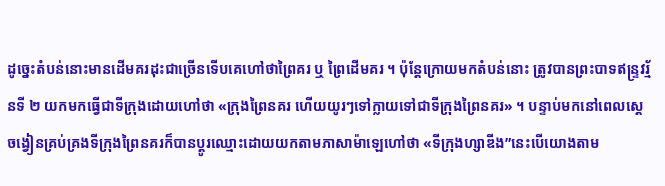ដូច្នេះតំបន់នោះមានដើមគរដុះជាច្រើនទើបគេហៅថាព្រៃគរ ឬ ព្រៃដើមគរ ។ ប៉ុន្ដែក្រោយមកតំបន់នោះ ត្រូវបានព្រះបាទឥន្ទ្រវរ្ម័នទី ២ យកមកធ្វើជាទីក្រុងដោយហៅថា «ក្រុងព្រៃនគរ ហើយយូរៗទៅក្លាយទៅជាទីក្រុងព្រៃនគរ» ។ បន្ទាប់មកនៅពេលស្ដេចង្វៀនគ្រប់គ្រងទីក្រុងព្រៃនគរក៏បានប្ដូរឈ្មោះដោយយកតាមភាសាម៉ាឡេហៅថា «ទីក្រុងហ្សាឌីង”នេះបើយោងតាម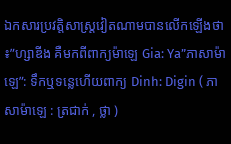ឯកសារប្រវត្តិសាស្ដ្រវៀតណាមបានលើកឡើងថា៖”ហ្សាឌីង គឺមកពីពាក្យម៉ាឡេ Gia: Ya”ភាសាម៉ាឡេ”: ទឹកឬទន្លេហើយពាក្យ Dinh: Digin ( ភាសាម៉ាឡេ : ត្រជាក់ , ថ្លា )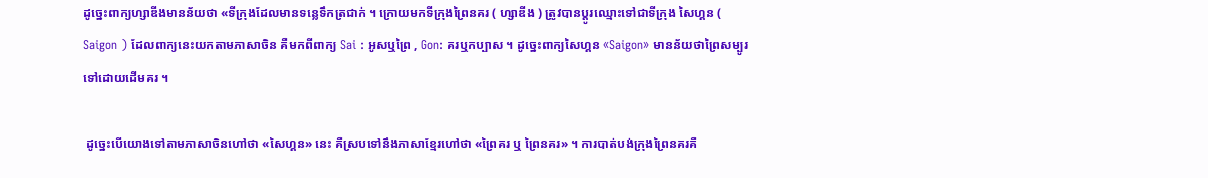ដូច្នេះពាក្យហ្សាឌីងមានន័យថា «ទីក្រុងដែលមានទន្លេទឹកត្រជាក់ ។ ក្រោយមកទីក្រុងព្រៃនគរ ( ហ្សាឌីង ) ត្រូវបានប្ដូរឈ្មោះទៅជាទីក្រុង សៃហ្គន ( Saigon ) ដែលពាក្យនេះយកតាមភាសាចិន គឺមកពីពាក្យ Sai : អូសឬព្រៃ , Gon: គរឬកប្បាស ។ ដូច្នេះពាក្យសៃហ្គន «Saigon» មានន័យថាព្រៃសម្បូរទៅដោយដើមគរ ។

 ដូច្នេះបើយោងទៅតាមភាសាចិនហៅថា «សៃហ្គន» នេះ គឺស្របទៅនឹងភាសាខ្មែរហៅថា «ព្រៃគរ ឬ ព្រៃនគរ» ។ ការបាត់បង់ក្រុងព្រៃនគរគឺ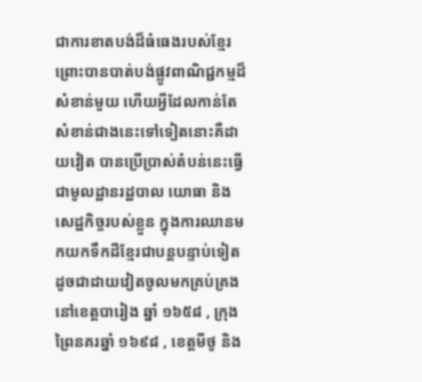ជាការខាតបង់ដ៏ធំធេងរបស់ខ្មែរព្រោះបានបាត់បង់ផ្លូវពាណិជ្ជកម្មដ៏សំខាន់មួយ ហើយអ្វីដែលកាន់តែសំខាន់ជាងនេះទៅទៀតនោះគឺដាយវៀត បានប្រើប្រាស់តំបន់នេះធ្វើជាមូលដ្ឋានរដ្ឋបាល យោធា និង សេដ្ឋកិច្ចរបស់ខ្លួន ក្នុងការឈានមកយកទឹកដីខ្មែរជាបន្ដបន្ទាប់ទៀត ដូចជាដាយវៀតចូលមកគ្រប់គ្រងនៅខេត្តបារៀង ឆ្នាំ ១៦៥៨ , ក្រុងព្រៃនគរឆ្នាំ ១៦៩៨ , ខេត្តមីថូ និង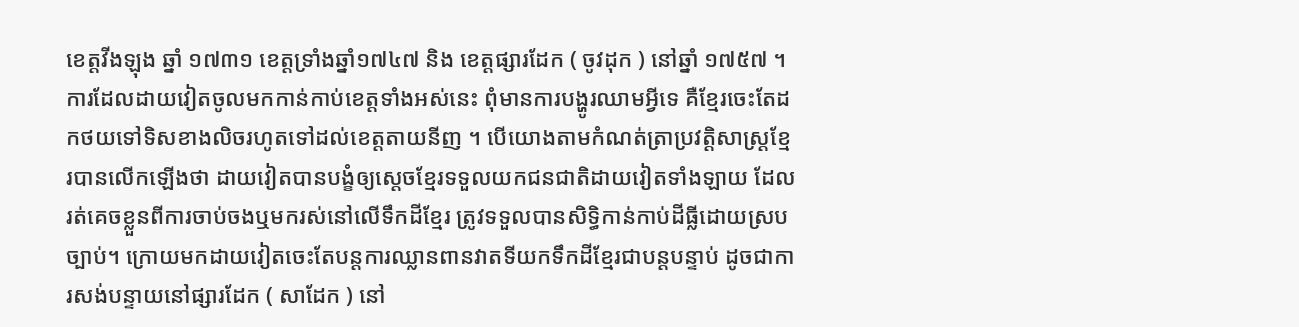ខេត្តវីងឡុង ឆ្នាំ ១៧៣១ ខេត្តទ្រាំងឆ្នាំ១៧៤៧ និង ខេត្តផ្សារដែក ( ចូវដុក ) នៅឆ្នាំ ១៧៥៧ ។ ការដែលដាយវៀតចូលមកកាន់កាប់ខេត្តទាំងអស់នេះ ពុំមានការបង្ហូរឈាមអ្វីទេ គឺខ្មែរចេះតែដកថយទៅទិសខាងលិចរហូតទៅដល់ខេត្តតាយនីញ ។ បើយោងតាមកំណត់ត្រាប្រវត្តិសាស្ដ្រខ្មែរបានលើកឡើងថា ដាយវៀតបានបង្ខំឲ្យស្ដេចខ្មែរទទួលយកជនជាតិដាយវៀតទាំងឡាយ ដែលរត់គេចខ្លួនពីការចាប់ចងឬមករស់នៅលើទឹកដីខ្មែរ ត្រូវទទួលបានសិទ្ធិកាន់កាប់ដីធ្លីដោយស្របច្បាប់។ ក្រោយមកដាយវៀតចេះតែបន្ដការឈ្លានពានវាតទីយកទឹកដីខ្មែរជាបន្ដបន្ទាប់ ដូចជាការសង់បន្ទាយនៅផ្សារដែក ( សាដែក ) នៅ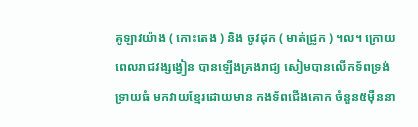គូឡាវយ៉ាង ( កោះតេង ) និង ចូវដុក ( មាត់ជ្រូក ) ។ល។ ក្រោយពេលរាជវង្សង្វៀន បានឡើងគ្រងរាជ្យ សៀមបានលើកទ័ពទ្រង់ទ្រាយធំ មកវាយខ្មែរដោយមាន កងទ័ពជើងគោក ចំនួន៥ម៉ឺននា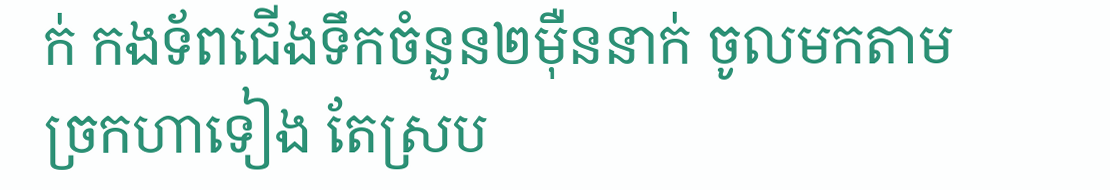ក់ កងទ័ពជើងទឹកចំនួន២ម៉ឺននាក់ ចូលមកតាមច្រកហាទៀង តែស្រប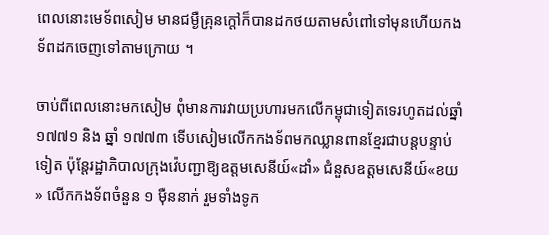ពេលនោះមេទ័ពសៀម មានជម្ងឺគ្រុនក្ដៅក៏បានដកថយតាមសំពៅទៅមុនហើយកងទ័ពដកចេញទៅតាមក្រោយ ។

ចាប់ពីពេលនោះមកសៀម ពុំមានការវាយប្រហារមកលើកម្ពុជាទៀតទេរហូតដល់ឆ្នាំ ១៧៧១ និង ឆ្នាំ ១៧៧៣ ទើបសៀមលើកកងទ័ពមកឈ្លានពានខ្មែរជាបន្ដបន្ទាប់ទៀត ប៉ុន្ដែរដ្ឋាភិបាលក្រុងវ៉េបញ្ជាឱ្យឧត្តមសេនីយ៍«ដាំ» ជំនួសឧត្តមសេនីយ៍«ខយ» លើកកងទ័ពចំនួន ១ ម៉ឺននាក់ រួមទាំងទូក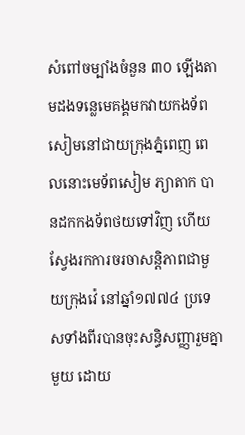សំពៅចម្បាំងចំនួន ៣០ ឡើងតាមដងទន្លេមេគង្គមកវាយកងទ័ពសៀមនៅជាយក្រុងភ្នំពេញ ពេលនោះមេទ័ពសៀម ភ្យាតាក បានដកកងទ័ពថយទៅវិញ ហើយស្វែងរកការចរចាសន្ដិភាពជាមួយក្រុងវ៉េ នៅឆ្នាំ១៧៧៤ ប្រទេសទាំងពីរបានចុះសន្ធិសញ្ញារួមគ្នាមួយ ដោយ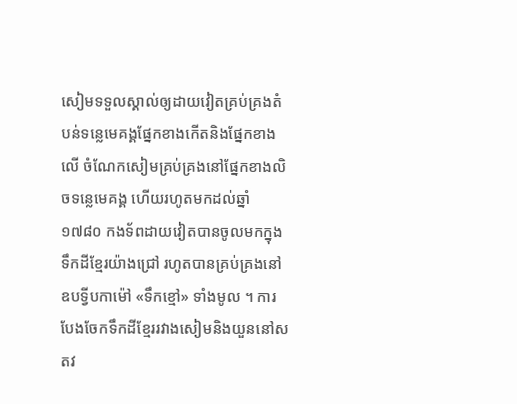សៀមទទួលស្គាល់ឲ្យដាយវៀតគ្រប់គ្រងតំបន់ទន្លេមេគង្គផ្នែកខាងកើតនិងផ្នែកខាងលើ ចំណែកសៀមគ្រប់គ្រងនៅផ្នែកខាងលិចទន្លេមេគង្គ ហើយរហូតមកដល់ឆ្នាំ ១៧៨០ កងទ័ពដាយវៀតបានចូលមកក្នុងទឹកដីខ្មែរយ៉ាងជ្រៅ រហូតបានគ្រប់គ្រងនៅឧបទ្វីបកាម៉ៅ «ទឹកខ្មៅ» ទាំងមូល ។ ការបែងចែកទឹកដីខ្មែររវាងសៀមនិងយួននៅសតវ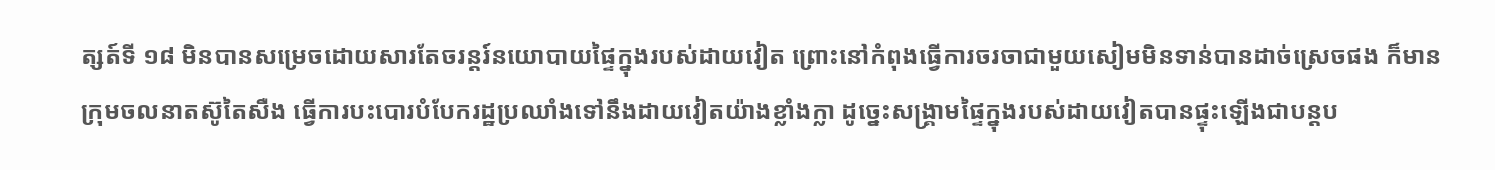ត្សត៍ទី ១៨ មិនបានសម្រេចដោយសារតែចរន្ដរ៍នយោបាយផ្ទៃក្នុងរបស់ដាយវៀត ព្រោះនៅកំពុងធ្វើការចរចាជាមួយសៀមមិនទាន់បានដាច់ស្រេចផង ក៏មានក្រុមចលនាតស៊ូតៃសឺង ធ្វើការបះបោរបំបែករដ្ឋប្រឈាំងទៅនឹងដាយវៀតយ៉ាងខ្លាំងក្លា ដូច្នេះសង្គ្រាមផ្ទៃក្នុងរបស់ដាយវៀតបានផ្ទុះឡើងជាបន្ដប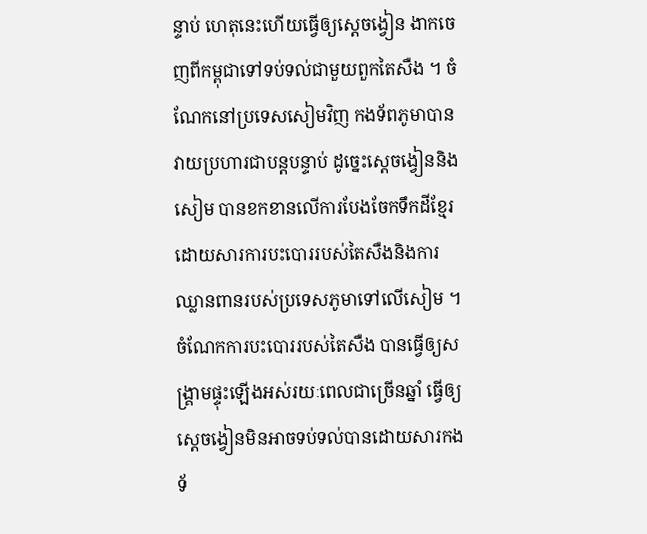ន្ទាប់ ហេតុនេះហើយធ្វើឲ្យស្ដេចង្វៀន ងាកចេញពីកម្ពុជាទៅទប់ទល់ជាមួយពួកតៃសឺង ។ ចំណែកនៅប្រទេសសៀមវិញ កងទ័ពភូមាបានវាយប្រហារជាបន្ដបន្ទាប់ ដូច្នេះស្ដេចង្វៀននិងសៀម បានខកខានលើការបែងចែកទឹកដីខ្មែរ ដោយសារការបះបោររបស់តៃសឺងនិងការឈ្លានពានរបស់ប្រទេសភូមាទៅលើសៀម ។ ចំណែកការបះបោររបស់តៃសឺង បានធ្វើឲ្យសង្គ្រាមផ្ទុះឡើងអស់រយៈពេលជាច្រើនឆ្នាំ ធ្វើឲ្យស្ដេចង្វៀនមិនអាចទប់ទល់បានដោយសារកងទ័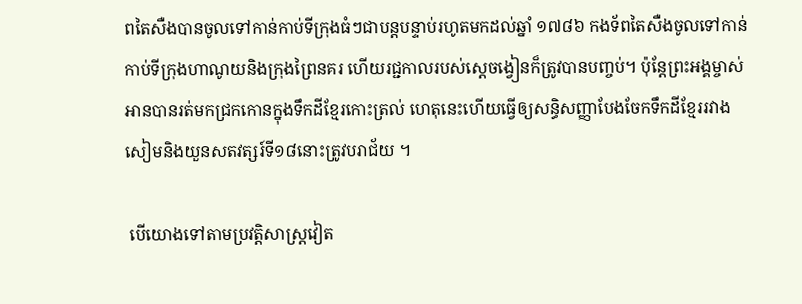ពតៃសឺងបានចូលទៅកាន់កាប់ទីក្រុងធំៗជាបន្ដបន្ទាប់រហូតមកដល់ឆ្នាំ ១៧៨៦ កងទ័ពតៃសឺងចូលទៅកាន់កាប់ទីក្រុងហាណូយនិងក្រុងព្រៃនគរ ហើយរជ្ជកាលរបស់ស្ដេចង្វៀនក៏ត្រូវបានបញ្ចប់។ ប៉ុន្ដែព្រះអង្គម្ចាស់អានបានរត់មកជ្រកកោនក្នុងទឹកដីខ្មែរកោះត្រល់ ហេតុនេះហើយធ្វើឲ្យសន្ធិសញ្ញាបែងចែកទឹកដីខ្មែររវាងសៀមនិងយួនសតវត្សរ៍ទី១៨នោះត្រូវបរាជ័យ ។

 បើយោងទៅតាមប្រវត្តិសាស្ដ្រវៀត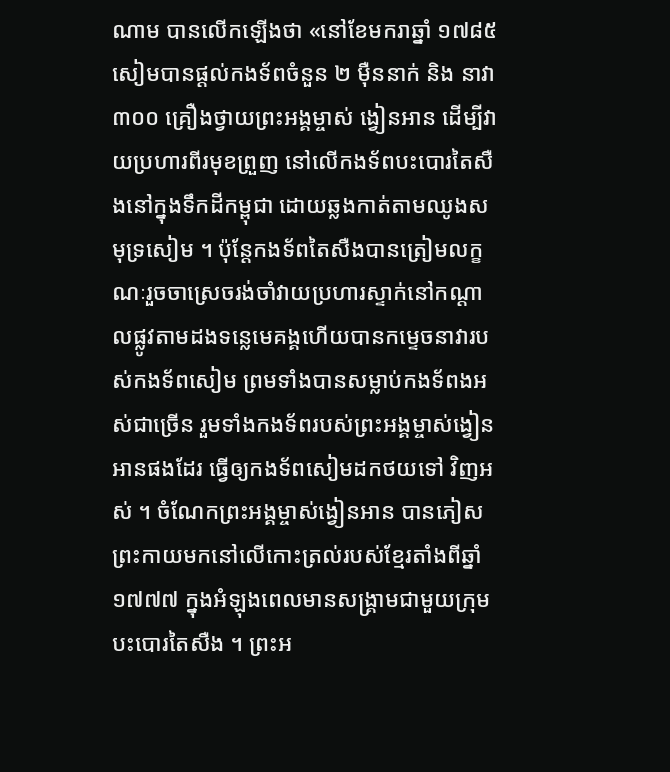ណាម បានលើកឡើងថា «នៅខែមករាឆ្នាំ ១៧៨៥ សៀមបានផ្ដល់កងទ័ពចំនួន ២ ម៉ឺននាក់ និង នាវា ៣០០ គ្រឿងថ្វាយព្រះអង្គម្ចាស់ ង្វៀនអាន ដើម្បីវាយប្រហារពីរមុខព្រួញ នៅលើកងទ័ពបះបោរតៃសឺងនៅក្នុងទឹកដីកម្ពុជា ដោយឆ្លងកាត់តាមឈូងសមុទ្រសៀម ។ ប៉ុន្ដែកងទ័ពតៃសឺងបានត្រៀមលក្ខណៈរួចចាស្រេចរង់ចាំវាយប្រហារស្ទាក់នៅកណ្ដាលផ្លូវតាមដងទន្លេមេគង្គហើយបានកម្ទេចនាវារបស់កងទ័ពសៀម ព្រមទាំងបានសម្លាប់កងទ័ពងអស់ជាច្រើន រួមទាំងកងទ័ពរបស់ព្រះអង្គម្ចាស់ង្វៀនអានផងដែរ ធ្វើឲ្យកងទ័ពសៀមដកថយទៅ វិញអស់ ។ ចំណែកព្រះអង្គម្ចាស់ង្វៀនអាន បានភៀសព្រះកាយមកនៅលើកោះត្រល់របស់ខ្មែរតាំងពីឆ្នាំ១៧៧៧ ក្នុងអំឡុងពេលមានសង្គ្រាមជាមួយក្រុមបះបោរតៃសឺង ។ ព្រះអ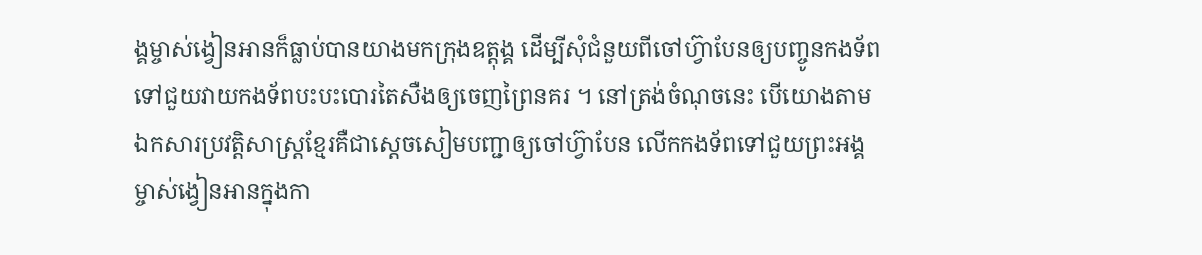ង្គម្ចាស់ង្វៀនអានក៏ធ្លាប់បានយាងមកក្រុងឧត្តុង្គ ដើម្បីសុំជំនួយពីចៅហ្វ៊ាបែនឲ្យបញ្ចូនកងទ័ពទៅជួយវាយកងទ័ពបះបះបោរតៃសឺងឲ្យចេញព្រៃនគរ ។ នៅត្រង់ចំណុចនេះ បើយោងតាមឯកសារប្រវត្តិសាស្ដ្រខ្មែរគឺជាស្ដេចសៀមបញ្ជាឲ្យចៅហ្វ៊ាបែន លើកកងទ័ពទៅជួយព្រះអង្គម្ចាស់ង្វៀនអានក្នុងកា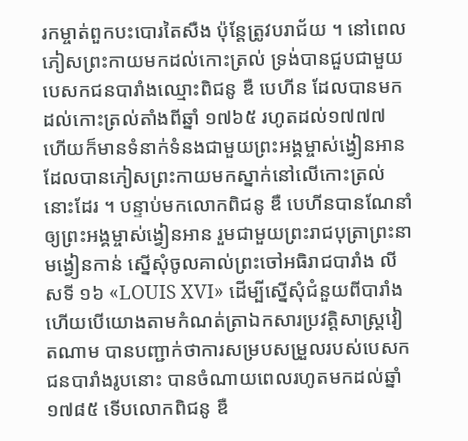រកម្ចាត់ពួកបះបោរតៃសឺង ប៉ុន្ដែត្រូវបរាជ័យ ។ នៅពេលភៀសព្រះកាយមកដល់កោះត្រល់ ទ្រង់បានជួបជាមួយបេសកជនបារាំងឈ្មោះពិជនូ ឌឺ បេហីន ដែលបានមកដល់កោះត្រល់តាំងពីឆ្នាំ ១៧៦៥ រហូតដល់១៧៧៧ ហើយក៏មានទំនាក់ទំនងជាមួយព្រះអង្គម្ចាស់ង្វៀនអាន ដែលបានភៀសព្រះកាយមកស្នាក់នៅលើកោះត្រល់នោះដែរ ។ បន្ទាប់មកលោកពិជនូ ឌឺ បេហីនបានណែនាំឲ្យព្រះអង្គម្ចាស់ង្វៀនអាន រួមជាមួយព្រះរាជបុត្រាព្រះនាមង្វៀនកាន់ ស្នើសុំចូលគាល់ព្រះចៅអធិរាជបារាំង លីសទី ១៦ «LOUIS XVI» ដើម្បីស្នើសុំជំនួយពីបារាំង ហើយបើយោងតាមកំណត់ត្រាឯកសារប្រវត្តិសាស្ដ្រវៀតណាម បានបញ្ជាក់ថាការសម្របសម្រួលរបស់បេសកជនបារាំងរូបនោះ បានចំណាយពេលរហូតមកដល់ឆ្នាំ ១៧៨៥ ទើបលោកពិជនូ ឌឺ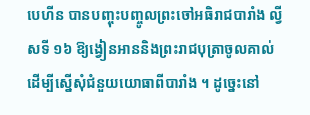បេហីន បានបញ្ចុះបញ្ចូលព្រះចៅអធិរាជបារាំង ល្វីសទី ១៦ ឱ្យង្វៀនអាននិងព្រះរាជបុត្រាចូលគាល់ដើម្បីស្នើសុំជំនួយយោធាពីបារាំង ។ ដូច្នេះនៅ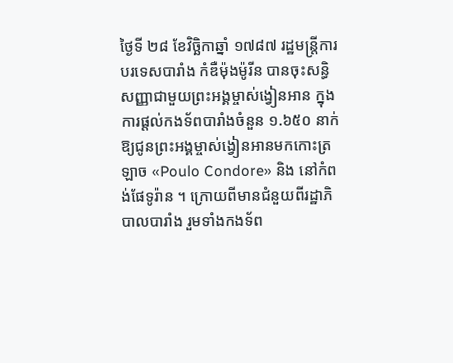ថ្ងៃទី ២៨ ខែវិច្ឆិកាឆ្នាំ ១៧៨៧ រដ្ឋមន្ដ្រីការបរទេសបារាំង កំឌឺម៉ុងម៉ូរីន បានចុះសន្ធិសញ្ញាជាមួយព្រះអង្គម្ចាស់ង្វៀនអាន ក្នុងការផ្ដល់កងទ័ពបារាំងចំនួន ១.៦៥០ នាក់ ឱ្យជូនព្រះអង្គម្ចាស់ង្វៀនអានមកកោះត្រឡាច «Poulo Condore» និង នៅកំពង់ផែទូរ៉ាន ។ ក្រោយពីមានជំនួយពីរដ្ឋាភិបាលបារាំង រួមទាំងកងទ័ព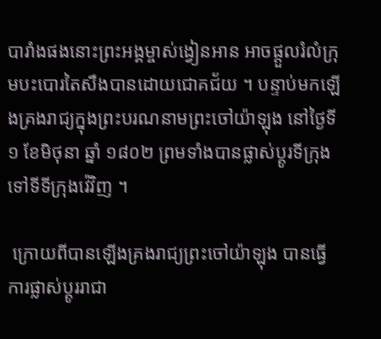បារាំងផងនោះព្រះអង្គម្ចាស់ង្វៀនអាន អាចផ្ដួលរំលំក្រុមបះបោរតៃសឺងបានដោយជោគជ័យ ។ បន្ទាប់មកឡើងគ្រងរាជ្យក្នុងព្រះបរណនាមព្រះចៅយ៉ាឡុង នៅថ្ងៃទី ១ ខែមិថុនា ឆ្នាំ ១៨០២ ព្រមទាំងបានផ្លាស់ប្ដូរទីក្រុងទៅទីទីក្រុងវ៉េវិញ ។

 ក្រោយពីបានឡើងគ្រងរាជ្យព្រះចៅយ៉ាឡុង បានធ្វើការផ្លាស់ប្ដូររាជា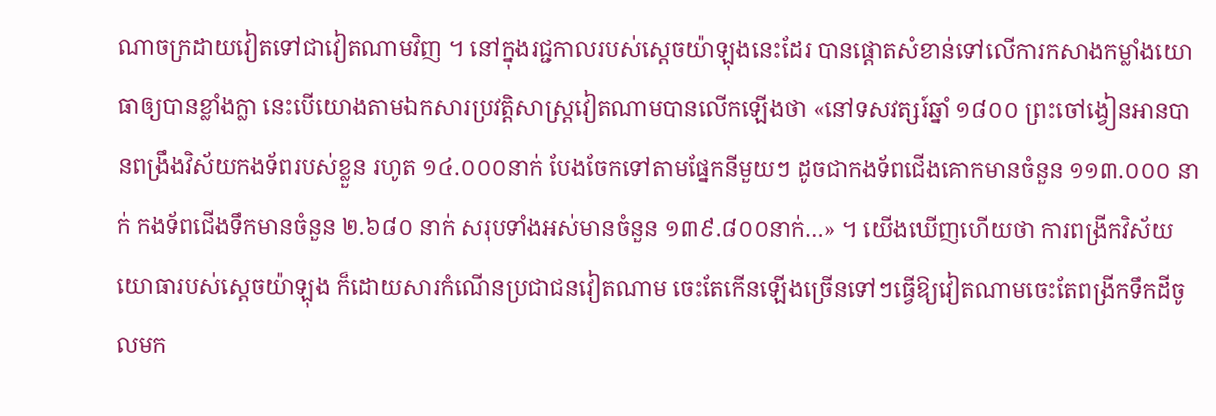ណាចក្រដាយវៀតទៅជាវៀតណាមវិញ ។ នៅក្នុងរជ្ជកាលរបស់ស្ដេចយ៉ាឡុងនេះដែរ បានផ្ដោតសំខាន់ទៅលើការកសាងកម្លាំងយោធាឲ្យបានខ្លាំងក្លា នេះបើយោងតាមឯកសារប្រវត្តិសាស្ដ្រវៀតណាមបានលើកឡើងថា «នៅទសវត្សរ៍ឆ្នាំ ១៨០០ ព្រះចៅង្វៀនអានបានពង្រឹងវិស័យកងទ័ពរបស់ខ្លួន រហូត ១៤.០០០នាក់ បែងចែកទៅតាមផ្នែកនីមួយៗ ដូចជាកងទ័ពជើងគោកមានចំនួន ១១៣.០០០ នាក់ កងទ័ពជើងទឹកមានចំនួន ២.៦៨០ នាក់ សរុបទាំងអស់មានចំនួន ១៣៩.៨០០នាក់…» ។ យើងឃើញហើយថា ការពង្រីកវិស័យយោធារបស់ស្ដេចយ៉ាឡុង ក៏ដោយសារកំណើនប្រជាជនវៀតណាម ចេះតែកើនឡើងច្រើនទៅៗធ្វើឱ្យវៀតណាមចេះតែពង្រីកទឹកដីចូលមក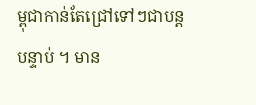ម្ពុជាកាន់តែជ្រៅទៅៗជាបន្ដបន្ទាប់ ។ មាន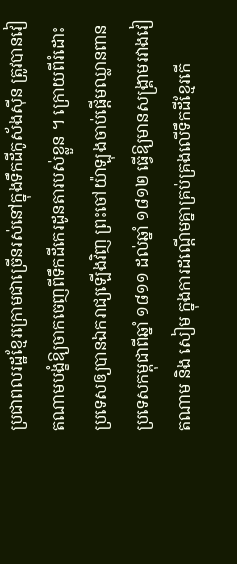ប្រជាពលរដ្ឋខ្មែរក្រោមជាច្រើនរស់នៅក្នុងទឹកដីកូស័ងស៊ីន ត្រូវបានវៀតណាមបង្ខំឱ្យចាកចេញពីទឹកដីកេរដូនតារបស់ខ្លួន ។ ក្រោយពីរំដោះប្រទេសឲ្យបានឯករាជ្យឡើងវិញ ព្រះចៅយ៉ាឡុងចាប់ផ្ដើមឈ្លានពានប្រទេសកម្ពុជាពីឆ្នាំ ១៨១១ ដល់ឆ្នាំ ១៨១២ ធ្វើឱ្យមានសង្គ្រាមរវាងវៀតណាម និង សៀម ក្នុងការដណ្ដើមគ្នាគ្រប់គ្រងលើទឹកដីខ្មែរកើ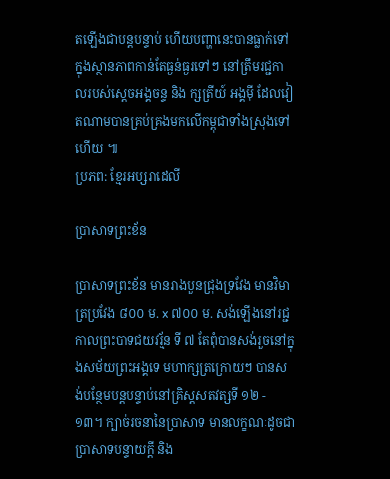តឡើងជាបន្ដបន្ទាប់ ហើយបញ្ហានេះបានធ្លាក់ទៅក្នុងស្ថានភាពកាន់តែធ្ងន់ធ្ងរទៅៗ នៅត្រឹមរជ្ជកាលរបស់ស្ដេចអង្គចន្ទ និង ក្សត្រីយ៍ អង្គម៉ី ដែលវៀតណាមបានគ្រប់គ្រងមកលើកម្ពុជាទាំងស្រុងទៅហើយ ៕
ប្រភព: ខ្មែរអប្សរាដេលី

ប្រាសាទព្រះខ័ន

ប្រាសាទព្រះខ័ន មានរាងបួនជ្រុងទ្រវែង មានវិមាត្រប្រវែង ៨០០ ម. x ៧០០ ម. សង់ឡើងនៅរជ្ជកាលព្រះបាទជយវរ្ម័ន ទី ៧ តែពុំបានសង់រួចនៅក្នុងសម័យព្រះអង្គទេ មហាក្សត្រក្រោយៗ បានសង់បន្ថែមបន្ដបន្ទាប់នៅគ្រិស្តសតវត្សទី ១២ - ១៣។ ក្បាច់រចនានៃប្រាសាទ មានលក្ខណៈដូចជាប្រាសាទបន្ទាយក្ដី និង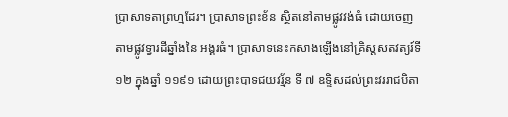ប្រាសាទតាព្រហ្មដែរ។ ប្រាសាទព្រះខ័ន ស្ថិតនៅតាមផ្លូវវង់ធំ ដោយចេញតាមផ្លូវទ្វារដីឆ្នាំងនៃ អង្គរធំ។ ប្រាសាទនេះកសាងឡើងនៅគ្រិស្តសតវត្យរ៍ទី ១២ ក្នុងឆ្នាំ ១១៩១ ដោយព្រះបាទជយវរ្ម័ន ទី ៧ ឧទ្ទិសដល់ព្រះវររាជបិតា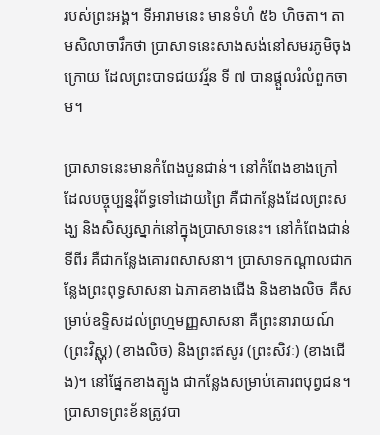របស់ព្រះអង្គ។ ទីអារាមនេះ មានទំហំ ៥៦ ហិចតា។ តាមសិលាចារឹកថា ប្រាសាទនេះសាងសង់នៅសមរភូមិចុងក្រោយ ដែលព្រះបាទជយវរ្ម័ន ទី ៧ បានផ្តួលរំលំពួកចាម។

ប្រាសាទនេះមានកំពែងបួនជាន់។ នៅកំពែងខាងក្រៅ ដែលបច្ចុប្បន្នរុំព័ទ្ធទៅដោយព្រៃ គឺជាកន្លែងដែលព្រះសង្ឃ និងសិស្សស្នាក់នៅក្នុងប្រាសាទនេះ។ នៅកំពែងជាន់ទីពីរ គឺជាកន្លែងគោរពសាសនា។ ប្រាសាទកណ្តាលជាកន្លែងព្រះពុទ្ធសាសនា ឯភាគខាងជើង និងខាងលិច គឺសម្រាប់ឧទ្ទិសដល់ព្រហ្មមញ្ញសាសនា គឺព្រះនារាយណ៍ (ព្រះវិស្ណុ) (ខាងលិច) និងព្រះឥសូរ (ព្រះសិវៈ) (ខាងជើង)។ នៅផ្នែកខាងត្បូង ជាកន្លែងសម្រាប់គោរពបុព្វជន។
ប្រាសាទព្រះខ័នត្រូវបា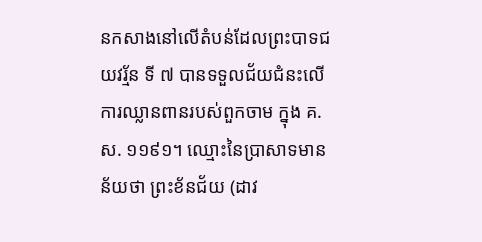នកសាងនៅលើតំបន់ដែលព្រះបាទជយវរ្ម័ន ទី ៧ បានទទួលជ័យជំនះលើការឈ្លានពានរបស់ពួកចាម ក្នុង គ.ស. ១១៩១។ ឈ្មោះនៃប្រាសាទមានន័យថា ព្រះខ័នជ័យ (ដាវ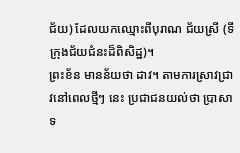ជ័យ) ដែលយកឈ្មោះពីបុរាណ ជ័យស្រី (ទីក្រុងជ័យជំនះដ៏ពិសិដ្ឋ)។
ព្រះខ័ន មានន័យថា ដាវ។ តាមការស្រាវជ្រាវនៅពេលថ្មីៗ នេះ ប្រជាជនយល់ថា ប្រាសាទ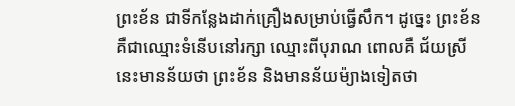ព្រះខ័ន ជាទីកន្លែងដាក់គ្រឿងសម្រាប់ធ្វើសឹក។ ដូច្នេះ ព្រះខ័ន គឺជាឈ្មោះទំនើបនៅរក្សា ឈ្មោះពីបុរាណ ពោលគឺ ជ័យស្រី នេះមានន័យថា ព្រះខ័ន និងមានន័យម៉្យាងទៀតថា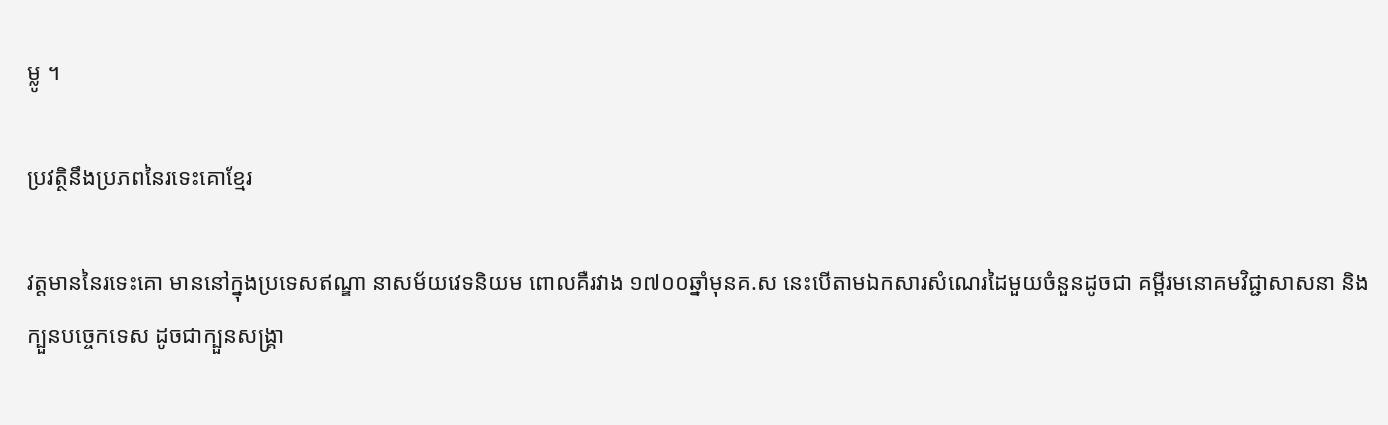ម្លូ ។

ប្រវត្ថិនឹងប្រភពនៃរទេះគោខ្មែរ

វត្តមាននៃរទេះគោ មាននៅក្នុងប្រទេសឥណ្ឌា នាសម័យវេទនិយម ពោលគឺរវាង ១៧០០ឆ្នាំមុនគ.ស នេះបើតាមឯកសារសំណេរដៃមួយចំនួនដូចជា គម្ពីរមនោគមវិជ្ជាសាសនា និងក្បួនបច្ចេកទេស ដូចជាក្បួនសង្គ្រា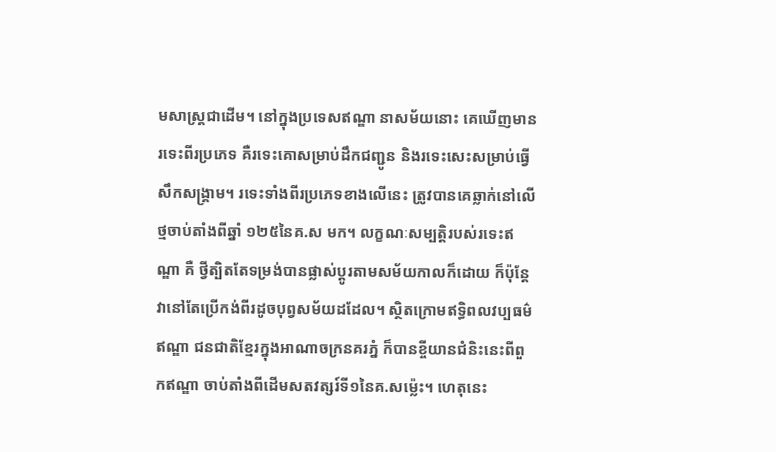មសាស្ត្រជាដើម។ នៅក្នុងប្រទេសឥណ្ឌា នាសម័យនោះ គេឃើញមានរទេះពីរប្រភេទ គឺរទេះគោសម្រាប់ដឹកជញ្ជូន និងរទេះសេះសម្រាប់ធ្វើសឹកសង្គ្រាម។ រទេះទាំងពីរប្រភេទខាងលើនេះ ត្រូវបានគេឆ្លាក់នៅលើថ្មចាប់តាំងពីឆ្នាំ ១២៥នៃគ.ស មក។ លក្ខណៈសម្បត្តិរបស់រទេះឥណ្ឌា គឺ ថ្វីត្បិតតែទម្រង់បានផ្លាស់ប្តូរតាមសម័យកាលក៏ដោយ ក៏ប៉ុន្តែវានៅតែប្រើកង់ពីរដូចបុព្វសម័យដដែល។ ស្ថិតក្រោមឥទ្ធិពលវប្បធម៌ឥណ្ឌា ជនជាតិខ្មែរក្នុងអាណាចក្រនគរភ្នំ ក៏បានខ្ចីយានជំនិះនេះពីពួកឥណ្ឌា ចាប់តាំងពីដើមសតវត្សរ៍ទី១នៃគ.សម្ល៉េះ។ ហេតុនេះ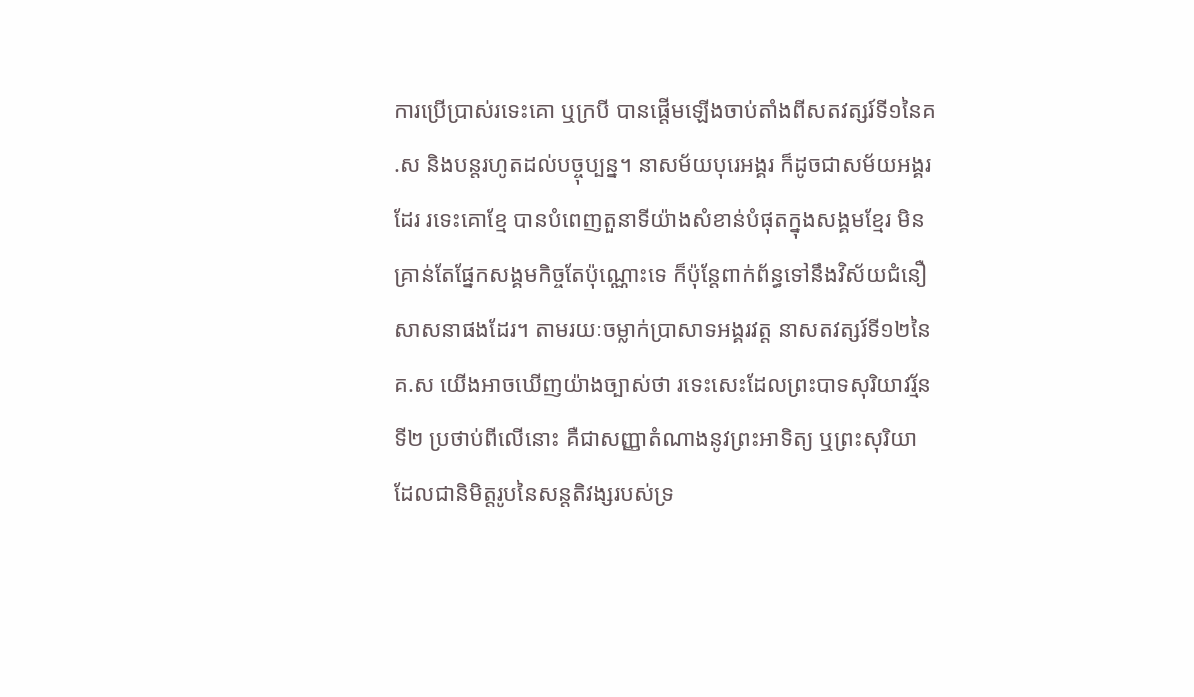ការប្រើប្រាស់រទេះគោ ឬក្របី បានផ្តើមឡើងចាប់តាំងពីសតវត្សរ៍ទី១នៃគ.ស និងបន្តរហូតដល់បច្ចុប្បន្ន។ នាសម័យបុរេអង្គរ ក៏ដូចជាសម័យអង្គរដែរ រទេះគោខ្មែ បានបំពេញតួនាទីយ៉ាងសំខាន់បំផុតក្នុងសង្គមខ្មែរ មិនគ្រាន់តែផ្នែកសង្គមកិច្ចតែប៉ុណ្ណោះទេ ក៏ប៉ុន្តែពាក់ព័ន្ធទៅនឹងវិស័យជំនឿសាសនាផងដែរ។ តាមរយៈចម្លាក់ប្រាសាទអង្គរវត្ត នាសតវត្សរ៍ទី១២នៃគ.ស យើងអាចឃើញយ៉ាងច្បាស់ថា រទេះសេះដែលព្រះបាទសុរិយាវរ្ម័នទី២ ប្រថាប់ពីលើនោះ គឺជាសញ្ញាតំណាងនូវព្រះអាទិត្យ ឬព្រះសុរិយា ដែលជានិមិត្តរូបនៃសន្តតិវង្សរបស់ទ្រ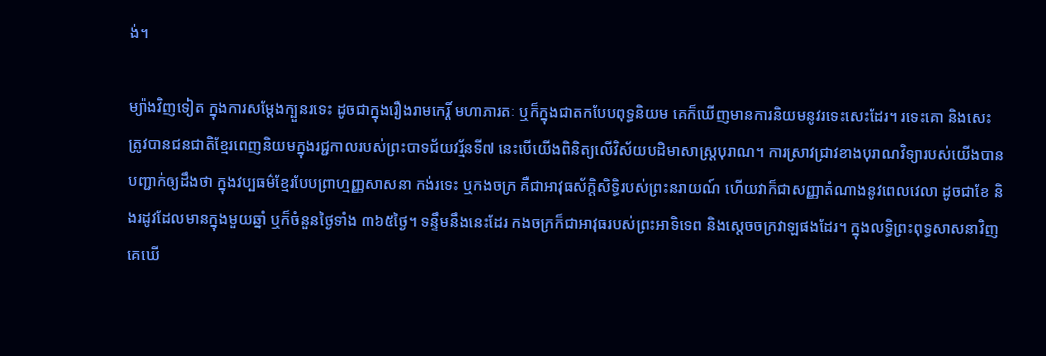ង់។

ម្យ៉ាងវិញទៀត ក្នុងការសម្តែងក្បួនរទេះ ដូចជាក្នុងរឿងរាមកេរ្តិ៍ មហាភារតៈ ឬក៏ក្នុងជាតកបែបពុទ្ធនិយម គេក៏ឃើញមានការនិយមនូវរទេះសេះដែរ។ រទេះគោ និងសេះ ត្រូវបានជនជាតិខ្មែរពេញនិយមក្នុងរជ្ជកាលរបស់ព្រះបាទជ័យវរ្ម័នទី៧ នេះបើយើងពិនិត្យលើវិស័យបដិមាសាស្ត្របុរាណ។ ការស្រាវជ្រាវខាងបុរាណវិទ្យារបស់យើងបានបញ្ជាក់ឲ្យដឹងថា ក្នុងវប្បធម៌ខ្មែរបែបព្រាហ្មញ្ញសាសនា កង់រទេះ ឬកងចក្រ គឺជាអាវុធស័ក្តិសិទ្ធិរបស់ព្រះនរាយណ៍ ហើយវាក៏ជាសញ្ញាតំណាងនូវពេលវេលា ដូចជាខែ និងរដូវដែលមានក្នុងមួយឆ្នាំ ឬក៏ចំនួនថ្ងៃទាំង ៣៦៥ថ្ងៃ។ ទន្ទឹមនឹងនេះដែរ កងចក្រក៏ជាអាវុធរបស់ព្រះអាទិទេព និងស្តេចចក្រវាឡផងដែរ។ ក្នុងលទ្ធិព្រះពុទ្ធសាសនាវិញ គេឃើ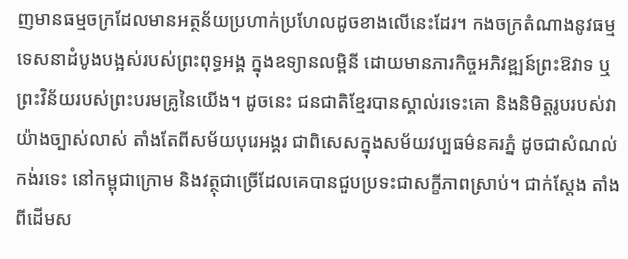ញមានធម្មចក្រដែលមានអត្ថន័យប្រហាក់ប្រហែលដូចខាងលើនេះដែរ។ កងចក្រតំណាងនូវធម្មទេសនាដំបូងបង្អស់របស់ព្រះពុទ្ធអង្គ ក្នុងឧទ្យានលម្ពិនី ដោយមានភារកិច្ចអភិវឌ្ឍន៍ព្រះឱវាទ ឬព្រះវិន័យរបស់ព្រះបរមគ្រូនៃយើង។ ដូចនេះ ជនជាតិខ្មែរបានស្គាល់រទេះគោ និងនិមិត្តរូបរបស់វាយ៉ាងច្បាស់លាស់ តាំងតែពីសម័យបុរេអង្គរ ជាពិសេសក្នុងសម័យវប្បធម៌នគរភ្នំ ដូចជាសំណល់កង់រទេះ នៅកម្ពុជាក្រោម និងវត្ថុជាច្រើដែលគេបានជួបប្រទះជាសក្ខីភាពស្រាប់។ ជាក់ស្តែង តាំងពីដើមស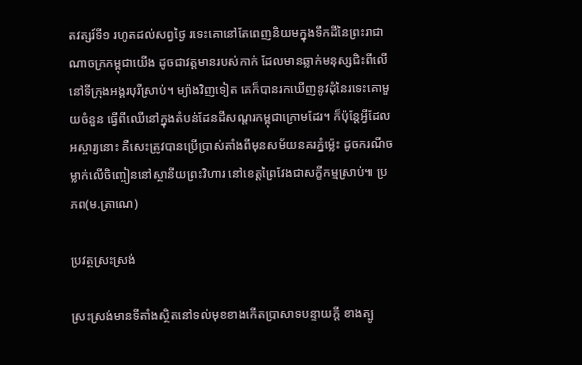តវត្សរ៍ទី១ រហូតដល់សព្វថ្ងៃ រទេះគោនៅតែពេញនិយមក្នុងទឹកដីនៃព្រះរាជាណាចក្រកម្ពុជាយើង ដូចជាវត្តមានរបស់កាក់ ដែលមានឆ្លាក់មនុស្សជិះពីលើនៅទីក្រុងអង្គរបុរីស្រាប់។ ម្យ៉ាងវិញទៀត គេក៏បានរកឃើញនូវដុំនៃរទេះគោមួយចំនួន ធ្វើពីឈើនៅក្នុងតំបន់ដែនដីសណ្តរកម្ពុជាក្រោមដែរ។ ក៏ប៉ុន្តែអ្វីដែលអស្ចារ្យនោះ គឺសេះត្រូវបានប្រើប្រាស់តាំងពីមុនសម័យនគរភ្នំម្ល៉េះ ដូចករណីចម្លាក់លើចិញ្ចៀននៅស្ថានីយព្រះវិហារ នៅខេត្តព្រៃវែងជាសក្ខីកម្មស្រាប់៕ ប្រភព(ម.ត្រាណេ)

ប្រវត្ថស្រះស្រង់

ស្រះស្រង់មានទីតាំងស្ថិតនៅទល់មុខខាងកើតប្រាសាទបន្ទាយក្តី ខាងត្បូ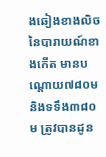ងឆៀងខាងលិចនៃបារាយណ៍ខាងកើត មានបណ្តោយ៧៨០ម និងទទឹង៣៨០ម ត្រូវបានដូន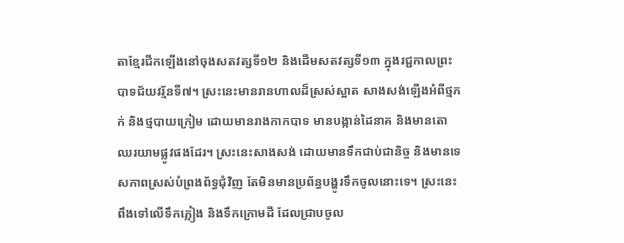តាខ្មែរជីកឡើងនៅចុងសតវត្សទី១២ និងដើមសតវត្សទី១៣ ក្នុងរជ្ជកាលព្រះបាទជ័យវរ្ម័នទី៧។ ស្រះនេះមានរានហាលដ៏ស្រស់ស្អាត សាងសង់ឡើងអំពីថ្មភក់ និងថ្មបាយក្រៀម ដោយមានរាងកាកបាទ មានបង្កាន់ដៃនាគ និងមានតោឈរយាមផ្លូវផងដែរ។ ស្រះនេះសាងសង់ ដោយមានទឹកជាប់ជានិច្ច និងមានទេសភាពស្រស់បំព្រងព័ទ្ធជុំវិញ តែមិនមានប្រព័ន្ធបង្ហូរទឹកចូលនោះទេ។ ស្រះនេះពឹងទៅលើទឹកភ្លៀង និងទឹកក្រោមដី ដែលជ្រាបចូល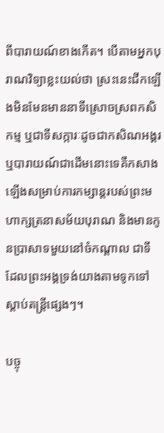ពីបារាយណ៍ខាងកើត។ បើតាមអ្នកបុរាណវិទ្យាខ្លះយល់ថា ស្រះនេះជីកឡើងមិនមែនមាននាទីស្រោចស្រពកសិកម្ម ឬជាទីសក្ការៈដូចជាកសិណអង្គរ ឬបារាយណ៍ជាដើមនោះទេគឺកសាងឡើងសម្រាប់ការកម្សាន្តរបស់ព្រះមហាក្សត្រនាសម័យបុរាណ និងមានកូនប្រាសាទមួយនៅចំកណ្តាល ជាទីដែលព្រះអង្គទ្រង់យាងតាមទូកទៅស្តាប់តន្ត្រីផ្សេងៗ។

បច្ចុ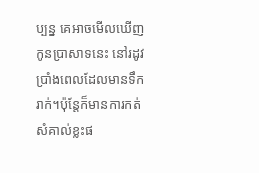ប្បន្ន គេអាចមើលឃើញកូនប្រាសាទនេះ នៅរដូវប្រាំងពេលដែលមានទឹករាក់។ប៉ុន្តែក៏មានការកត់សំគាល់ខ្លះផ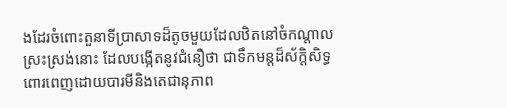ងដែរចំពោះតួនាទីប្រាសាទដ៏តូចមួយដែលឋិតនៅចំកណ្តាលស្រះស្រង់នោះ ដែលបង្កើតនូវជំនឿថា ជាទឹកមន្តដ៏ស័ក្តិសិទ្ធពោរពេញដោយបារមីនិងតេជានុភាព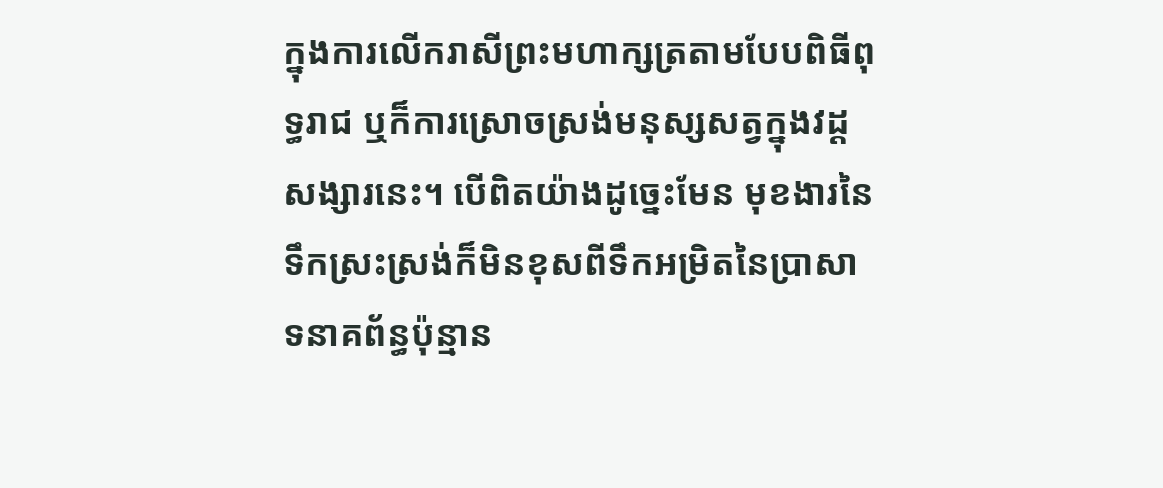ក្នុងការលើករាសីព្រះមហាក្សត្រតាមបែបពិធីពុទ្ធរាជ ឬក៏ការស្រោចស្រង់មនុស្សសត្វក្នុងវដ្តសង្សារនេះ។ បើពិតយ៉ាងដូច្នេះមែន មុខងារនៃទឹកស្រះស្រង់ក៏មិនខុសពីទឹកអម្រិតនៃប្រាសាទនាគព័ន្ធប៉ុន្មាន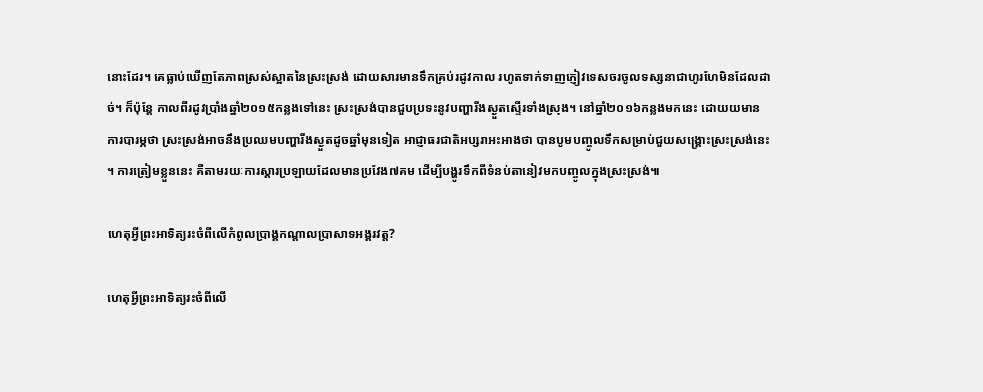នោះដែរ។ គេធ្លាប់ឃើញតែភាពស្រស់ស្អាតនៃស្រះស្រង់ ដោយសារមានទឹកគ្រប់រដូវកាល រហូតទាក់ទាញភ្ញៀវទេសចរចូលទស្សនាជាហូរហែមិនដែលដាច់។ ក៏ប៉ុន្តែ កាលពីរដូវប្រាំងឆ្នាំ២០១៥កន្លងទៅនេះ ស្រះស្រង់បានជួបប្រទះនូវបញ្ហារីងស្ងួតស្ទើរទាំងស្រុង។ នៅឆ្នាំ២០១៦កន្លងមកនេះ ដោយយមានការបារម្ភថា ស្រះស្រង់អាចនឹងប្រឈមបញ្ហារីងស្ងួតដូចឆ្នាំមុនទៀត អាជ្ញាធរជាតិអប្សរាអះអាងថា បានបូមបញ្ចូលទឹកសម្រាប់ជួយសង្គ្រោះស្រះស្រង់នេះ។ ការត្រៀមខ្លួននេះ គឺតាមរយៈការស្តារប្រឡាយដែលមានប្រវែង៧គម ដើម្បីបង្ហូរទឹកពីទំនប់តានៀវមកបញ្ចូលក្នុងស្រះស្រង់៕

ហេតុអ្វីព្រះអាទិត្យរះចំពីលើកំពូលប្រាង្គកណ្តាលប្រាសាទអង្គរវត្ត?

ហេតុអ្វីព្រះអាទិត្យរះចំពីលើ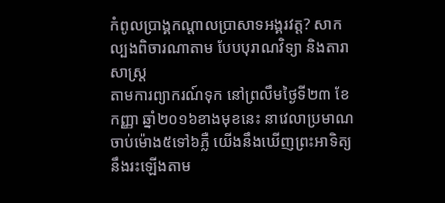កំពូលប្រាង្គកណ្តាលប្រាសាទអង្គរវត្ត? សាកល្បងពិចារណាតាម បែបបុរាណវិទ្យា និងតារាសាស្ត្រ
តាមការព្យាករណ៍ទុក នៅព្រលឹមថ្ងៃទី២៣ ខែកញ្ញា ឆ្នាំ២០១៦ខាងមុខនេះ នាវេលាប្រមាណចាប់ម៉ោង៥ទៅ៦ភ្លឺ យើងនឹងឃើញព្រះអាទិត្យនឹងរះឡើងតាម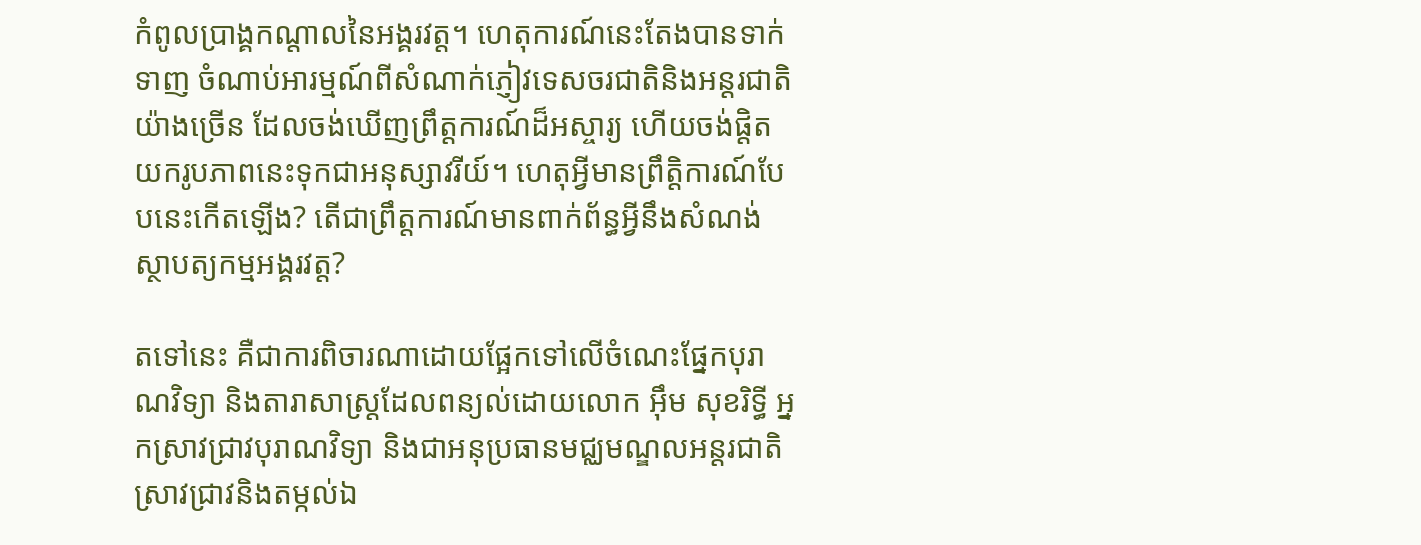កំពូលប្រាង្គកណ្តាលនៃអង្គរវត្ត។ ហេតុការណ៍នេះតែងបានទាក់ទាញ ចំណាប់អារម្មណ៍ពីសំណាក់ភ្ញៀវទេសចរជាតិនិងអន្តរជាតិយ៉ាងច្រើន ដែលចង់ឃើញព្រឹត្តការណ៍ដ៏អស្ចារ្យ ហើយចង់ផ្តិតយករូបភាពនេះទុកជាអនុស្សាវរីយ៍។ ហេតុអ្វីមានព្រឹត្តិការណ៍បែបនេះកើតឡើង? តើជាព្រឹត្តការណ៍មានពាក់ព័ន្ធអ្វីនឹងសំណង់ស្ថាបត្យកម្មអង្គរវត្ត?

តទៅនេះ គឺជាការពិចារណាដោយផ្អែកទៅលើចំណេះផ្នែកបុរាណវិទ្យា និងតារាសាស្ត្រដែលពន្យល់ដោយលោក អ៊ឹម សុខរិទ្ធី អ្នកស្រាវជ្រាវបុរាណវិទ្យា និងជាអនុប្រធានមជ្ឈមណ្ឌលអន្តរជាតិស្រាវជ្រាវនិងតម្កល់ឯ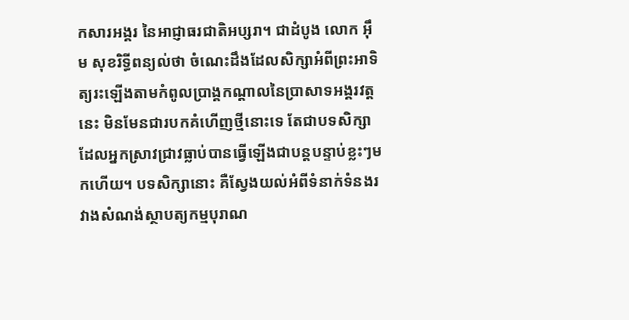កសារអង្គរ នៃអាជ្ញាធរជាតិអប្សរា។ ជាដំបូង លោក អ៊ឹម សុខរិទ្ធីពន្យល់ថា ចំណេះដឹងដែលសិក្សាអំពីព្រះអាទិត្យរះឡើងតាមកំពូលប្រាង្គកណ្តាលនៃប្រាសាទអង្គរវត្តនេះ មិនមែនជារបកគំហើញថ្មីនោះទេ តែជាបទសិក្សាដែលអ្នកស្រាវជ្រាវធ្លាប់បានធ្វើឡើងជាបន្តបន្ទាប់ខ្លះៗមកហើយ។ បទសិក្សានោះ គឺស្វែងយល់អំពីទំនាក់ទំនងរវាងសំណង់ស្ថាបត្យកម្មបុរាណ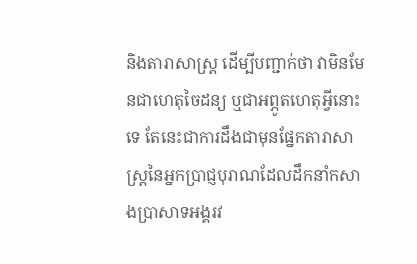និងតារាសាស្ត្រ ដើម្បីបញ្ជាក់ថា វាមិនមែនជាហេតុចៃដន្យ ឬជាអព្ភូតហេតុអ្វីនោះទេ តែនេះជាការដឹងជាមុនផ្នែកតារាសាស្រ្តនៃអ្នកប្រាជ្ញបុរាណដែលដឹកនាំកសាងប្រាសាទអង្គរវ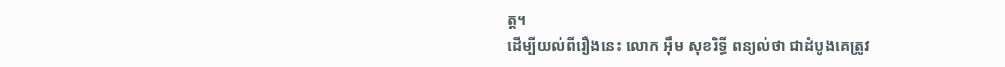ត្ត។
ដើម្បីយល់ពីរឿងនេះ លោក អ៊ឹម សុខរិទ្ធី ពន្យល់ថា ជាដំបូងគេត្រូវ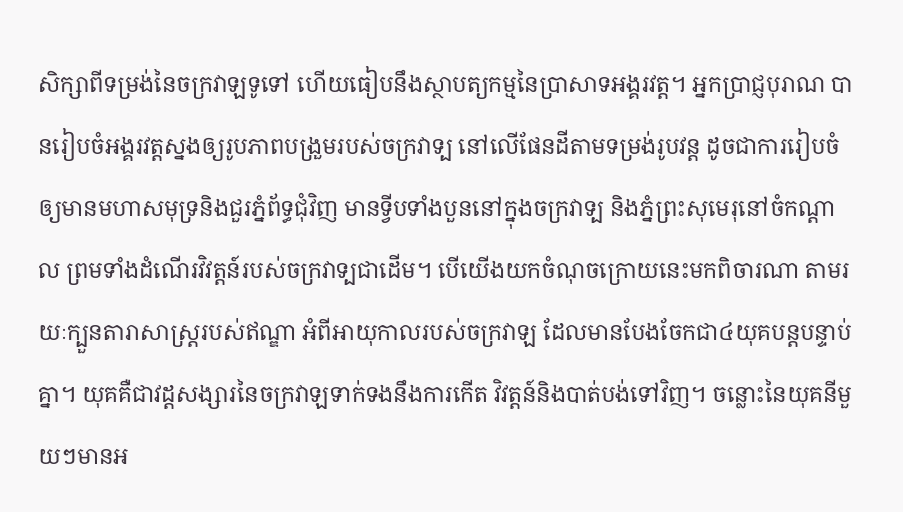សិក្សាពីទម្រង់នៃចក្រវាឡទូទៅ ហើយធៀបនឹងស្ថាបត្យកម្មនៃប្រាសាទអង្គរវត្ត។ អ្នកប្រាជ្ញបុរាណ បានរៀបចំអង្គរវត្តស្នងឲ្យរូបភាពបង្រួមរបស់ចក្រវាទ្ប នៅលើផែនដីតាមទម្រង់រូបវន្ត ដូចជាការរៀបចំឲ្យមានមហាសមុទ្រនិងជួរភ្នំព័ទ្ធជុំវិញ មានទ្វីបទាំងបួននៅក្នុងចក្រវាទ្ប និងភ្នំព្រះសុមេរុនៅចំកណ្តាល ព្រមទាំងដំណើរវិវត្តន៍របស់ចក្រវាទ្បជាដើម។ បើយើងយកចំណុចក្រោយនេះមកពិចារណា តាមរយៈក្បួនតារាសាស្ត្ររបស់ឥណ្ឌា អំពីអាយុកាលរបស់ចក្រវាឡ ដែលមានបែងចែកជា៤យុគបន្តបន្ទាប់គ្នា។ យុគគឺជាវដ្តសង្សារនៃចក្រវាឡទាក់ទងនឹងការកើត វិវត្តន៍និងបាត់បង់ទៅវិញ។ ចន្លោះនៃយុគនីមួយៗមានអ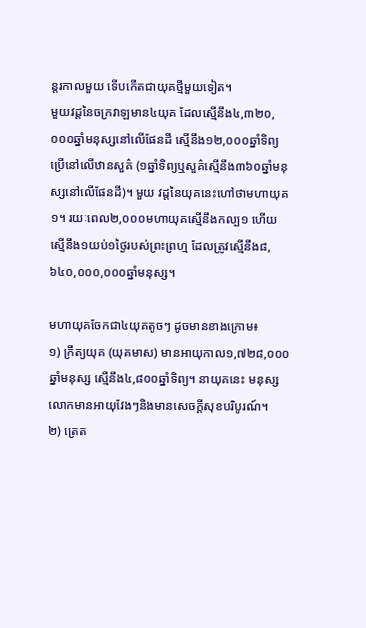ន្តរកាលមួយ ទើបកើតជាយុគថ្មីមួយទៀត។
មួយវដ្តនៃចក្រវាឡមាន៤យុគ ដែលស្មើនឹង៤,៣២០,០០០ឆ្នាំមនុស្សនៅលើផែនដី ស្មើនឹង១២,០០០ឆ្នាំទិព្យប្រើនៅលើឋានសួគ៌ (១ឆ្នាំទិព្យឬសួគ៌ស្មើនឹង៣៦០ឆ្នាំមនុស្សនៅលើផែនដី)។ មួយ វដ្តនៃយុគនេះហៅថាមហាយុគ១។ រយៈពេល២,០០០មហាយុគស្មើនឹងកល្ប១ ហើយស្មើនឹង១យប់១ថ្ងៃរបស់ព្រះព្រហ្ម ដែលត្រូវស្មើនឹង៨,៦៤០,០០០,០០០ឆ្នាំមនុស្ស។

មហាយុគចែកជា៤យុគតូចៗ ដូចមានខាងក្រោម៖
១) ក្រឹត្យយុគ (យុគមាស) មានអាយុកាល១,៧២៨,០០០ឆ្នាំមនុស្ស ស្មើនឹង៤,៨០០ឆ្នាំទិព្យ។ នាយុគនេះ មនុស្សលោកមានអាយុវែងៗនិងមានសេចក្តីសុខបរិបូរណ៍។
២) ត្រេត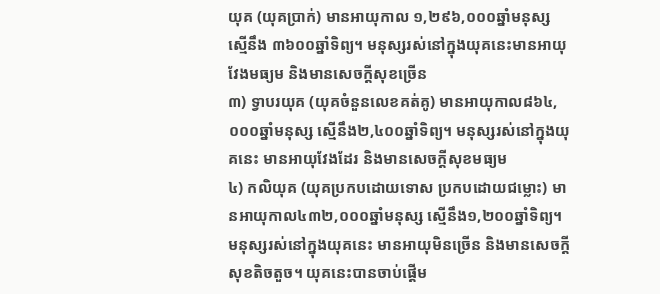យុគ (យុគប្រាក់) មានអាយុកាល ១,២៩៦,០០០ឆ្នាំមនុស្ស ស្មើនឹង ៣៦០០ឆ្នាំទិព្យ។ មនុស្សរស់នៅក្នុងយុគនេះមានអាយុវែងមធ្យម និងមានសេចក្តីសុខច្រើន
៣) ទ្វាបរយុគ (យុគចំនួនលេខគត់គូ) មានអាយុកាល៨៦៤,០០០ឆ្នាំមនុស្ស ស្មើនឹង២,៤០០ឆ្នាំទិព្យ។ មនុស្សរស់នៅក្នុងយុគនេះ មានអាយុវែងដែរ និងមានសេចក្តីសុខមធ្យម
៤) កលិយុគ (យុគប្រកបដោយទោស ប្រកបដោយជម្លោះ) មានអាយុកាល៤៣២,០០០ឆ្នាំមនុស្ស ស្មើនឹង១,២០០ឆ្នាំទិព្យ។ មនុស្សរស់នៅក្នុងយុគនេះ មានអាយុមិនច្រើន និងមានសេចក្តីសុខតិចតួច។ យុគនេះបានចាប់ផ្តើម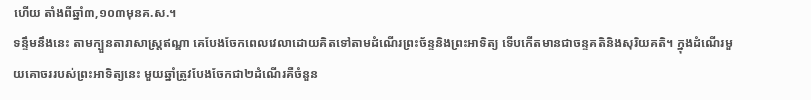ហើយ តាំងពីឆ្នាំ៣,១០៣មុនគ.ស.។
ទន្ទឹមនឹងនេះ តាមក្បួនតារាសាស្ត្រឥណ្ឌា គេបែងចែកពេលវេលាដោយគិតទៅតាមដំណើរព្រះច័ន្ទនិងព្រះអាទិត្យ ទើបកើតមានជាចន្ទគតិនិងសុរិយគតិ។ ក្នុងដំណើរមួយគោចររបស់ព្រះអាទិត្យនេះ មួយឆ្នាំត្រូវបែងចែកជា២ដំណើរគឺចំនួន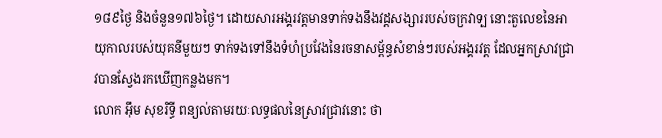១៨៩ថ្ងៃ និងចំនួន១៧៦ថ្ងៃ។ ដោយសារអង្គរវត្តមានទាក់ទងនឹងវដ្តសង្សាររបស់ចក្រវាទ្ប នោះតួលេខនៃអាយុកាលរបស់យុគនីមួយៗ ទាក់ទងទៅនឹងទំហំប្រវែងនៃរចនាសម្ព័ន្ធសំខាន់ៗរបស់អង្គរវត្ត ដែលអ្នកស្រាវជ្រាវបានស្វែងរកឃើញកន្លងមក។
លោក អ៊ឹម សុខរិទ្ធី ពន្យល់តាមរយៈលទ្ធផលនៃស្រាវជ្រាវនោះ ថា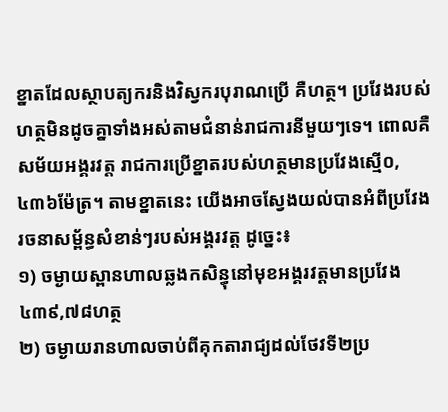ខ្នាតដែលស្ថាបត្យករនិងវិស្វករបុរាណប្រើ គឺហត្ថ។ ប្រវែងរបស់ហត្ថមិនដូចគ្នាទាំងអស់តាមជំនាន់រាជការនីមួយៗទេ។ ពោលគឺ សម័យអង្គរវត្ត រាជការប្រើខ្នាតរបស់ហត្ថមានប្រវែងស្មើ០,៤៣៦ម៉ែត្រ។ តាមខ្នាតនេះ យើងអាចស្វែងយល់បានអំពីប្រវែងរចនាសម្ព័ន្ធសំខាន់ៗរបស់អង្គរវត្ត ដូច្នេះ៖
១) ចម្ងាយស្ពានហាលឆ្លងកសិន្ធុនៅមុខអង្គរវត្តមានប្រវែង៤៣៩,៧៨ហត្ថ
២) ចម្ងាយរានហាលចាប់ពីគុកតារាជ្យដល់ថែវទី២ប្រ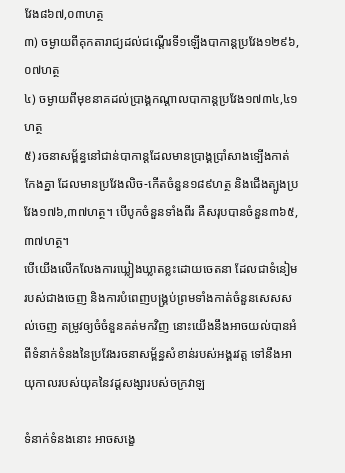វែង៨៦៧,០៣ហត្ថ
៣) ចម្ងាយពីគុកតារាជ្យដល់ជណ្តើរទី១ឡើងបាកាន្តប្រវែង១២៩៦,០៧ហត្ថ
៤) ចម្ងាយពីមុខនាគដល់ប្រាង្គកណ្តាលបាកាន្តប្រវែង១៧៣៤,៤១ហត្ថ
៥) រចនាសម្ព័ន្ធនៅជាន់បាកាន្តដែលមានប្រាង្គប្រាំសាងទ្បើងកាត់កែងគ្នា ដែលមានប្រវែងលិច-កើតចំនួន១៨៩ហត្ថ និងជើងត្បូងប្រវែង១៧៦,៣៧ហត្ថ។ បើបូកចំនួនទាំងពីរ គឺសរុបបានចំនួន៣៦៥,៣៧ហត្ថ។
បើយើងលើកលែងការឃ្លៀងឃ្លាតខ្លះដោយចេតនា ដែលជាទំនៀមរបស់ជាងចេញ និងការបំពេញបង្គ្រប់ព្រមទាំងកាត់ចំនួនសេសសល់ចេញ តម្រូវឲ្យចំចំនួនគត់មកវិញ នោះយើងនឹងអាចយល់បានអំពីទំនាក់ទំនងនៃប្រវែងរចនាសម្ព័ន្ធសំខាន់របស់អង្គរវត្ត ទៅនឹងអាយុកាលរបស់យុគនៃវដ្តសង្សារបស់ចក្រវាឡ

ទំនាក់ទំនងនោះ អាចសង្ខេ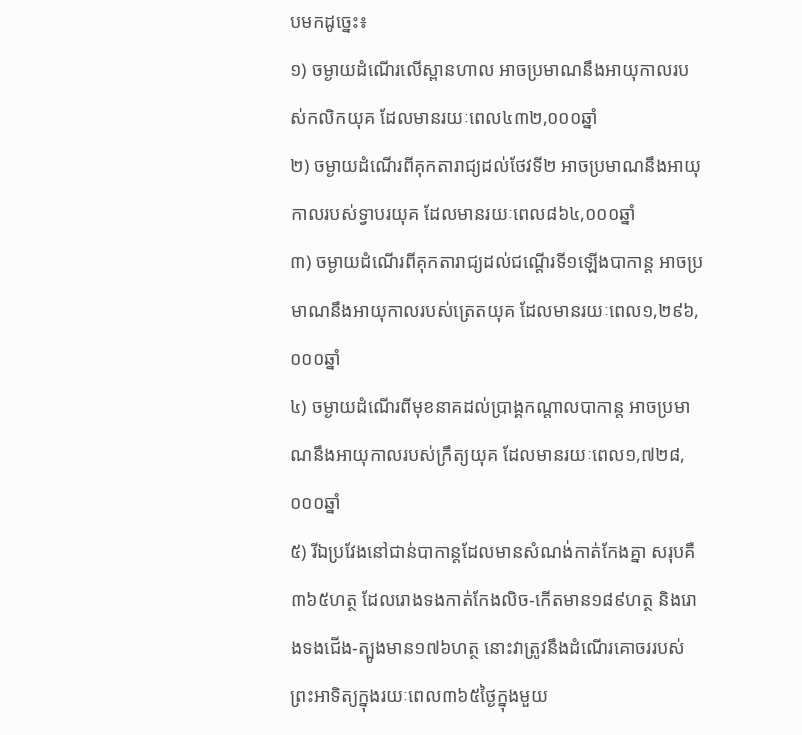បមកដូច្នេះ៖
១) ចម្ងាយដំណើរលើស្ពានហាល អាចប្រមាណនឹងអាយុកាលរបស់កលិកយុគ ដែលមានរយៈពេល៤៣២,០០០ឆ្នាំ
២) ចម្ងាយដំណើរពីគុកតារាជ្យដល់ថែវទី២ អាចប្រមាណនឹងអាយុកាលរបស់ទ្វាបរយុគ ដែលមានរយៈពេល៨៦៤,០០០ឆ្នាំ
៣) ចម្ងាយដំណើរពីគុកតារាជ្យដល់ជណ្តើរទី១ឡើងបាកាន្ត អាចប្រមាណនឹងអាយុកាលរបស់ត្រេតយុគ ដែលមានរយៈពេល១,២៩៦,០០០ឆ្នាំ
៤) ចម្ងាយដំណើរពីមុខនាគដល់ប្រាង្គកណ្តាលបាកាន្ត អាចប្រមាណនឹងអាយុកាលរបស់ក្រឹត្យយុគ ដែលមានរយៈពេល១,៧២៨,០០០ឆ្នាំ
៥) រីឯប្រវែងនៅជាន់បាកាន្តដែលមានសំណង់កាត់កែងគ្នា សរុបគឺ៣៦៥ហត្ថ ដែលរោងទងកាត់កែងលិច-កើតមាន១៨៩ហត្ថ និងរោងទងជើង-ត្បូងមាន១៧៦ហត្ថ នោះវាត្រូវនឹងដំណើរគោចររបស់ព្រះអាទិត្យក្នុងរយៈពេល៣៦៥ថ្ងៃក្នុងមួយ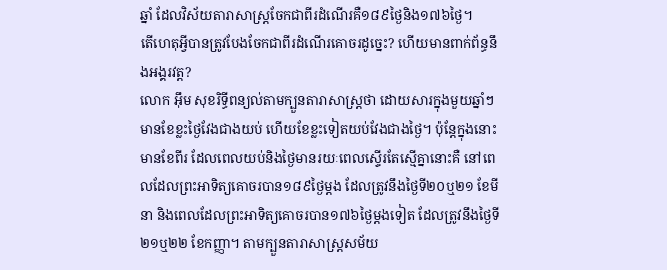ឆ្នាំ ដែលវិស័យតារាសាស្រ្តចែកជាពីរដំណើរគឺ១៨៩ថ្ងៃនិង១៧៦ថ្ងៃ។
តើហេតុអ្វីបានត្រូវបែងចែកជាពីរដំណើរគោចរដូច្នេះ? ហើយមានពាក់ព័ន្ធនឹងអង្គរវត្ត?
លោក អ៊ឹម សុខរិទ្ធីពន្យល់តាមក្បួនតារាសាស្រ្តថា ដោយសារក្នុងមួយឆ្នាំៗ មានខែខ្លះថ្ងៃវែងជាងយប់ ហើយខែខ្លះទៀតយប់វែងជាងថ្ងៃ។ ប៉ុន្តែក្នុងនោះមានខែពីរ ដែលពេលយប់និងថ្ងៃមានរយៈពេលស្ទើរតែស្មើគ្នានោះគឺ នៅពេលដែលព្រះអាទិត្យគោចរបាន១៨៩ថ្ងៃម្តង ដែលត្រូវនឹងថ្ងៃទី២០ឬ២១ ខែមីនា និងពេលដែលព្រះអាទិត្យគោចរបាន១៧៦ថ្ងៃម្តងទៀត ដែលត្រូវនឹងថ្ងៃទី២១ឬ២២ ខែកញ្ញា។ តាមក្បួនតារាសាស្រ្តសម័យ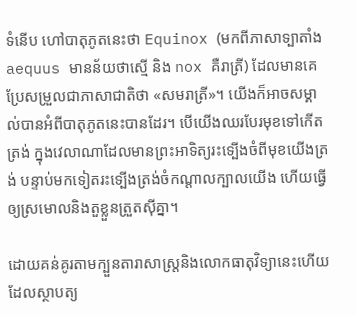ទំនើប ហៅបាតុភូតនេះថា Equinox (មកពីភាសាទ្បាតាំង aequus មានន័យថាស្មើ និង nox គឺរាត្រី) ដែលមានគេប្រែសម្រួលជាភាសាជាតិថា «សមរាត្រី»។ យើងក៏អាចសម្គាល់បានអំពីបាតុភូតនេះបានដែរ។ បើយើងឈរបែរមុខទៅកើតត្រង់ ក្នុងវេលាណាដែលមានព្រះអាទិត្យរះទ្បើងចំពីមុខយើងត្រង់ បន្ទាប់មកទៀតរះទ្បើងត្រង់ចំកណ្តាលក្បាលយើង ហើយធ្វើឲ្យស្រមោលនិងតួខ្លួនត្រួតស៊ីគ្នា។

ដោយគន់គូរតាមក្បួនតារាសាស្ត្រនិងលោកធាតុវិទ្យានេះហើយ ដែលស្ថាបត្យ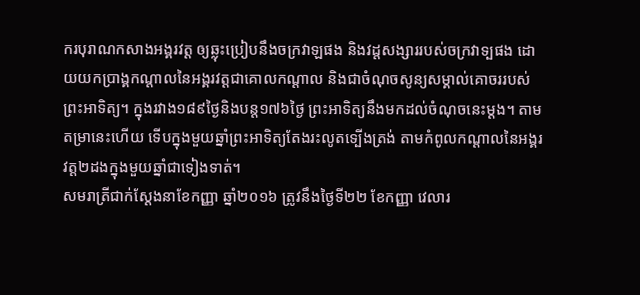ករបុរាណកសាងអង្គរវត្ត ឲ្យឆ្លុះប្រៀបនឹងចក្រវាឡផង និងវដ្តសង្សាររបស់ចក្រវាទ្បផង ដោយយកប្រាង្គកណ្តាលនៃអង្គរវត្តជាគោលកណ្តាល និងជាចំណុចសូន្យសម្គាល់គោចររបស់ព្រះអាទិត្យ។ ក្នុងរវាង១៨៩ថ្ងៃនិងបន្ត១៧៦ថ្ងៃ ព្រះអាទិត្យនឹងមកដល់ចំណុចនេះម្តង។ តាមតម្រានេះហើយ ទើបក្នុងមួយឆ្នាំព្រះអាទិត្យតែងរះលូតទ្បើងត្រង់ តាមកំពូលកណ្តាលនៃអង្គរវត្ត២ដងក្នុងមួយឆ្នាំជាទៀងទាត់។
សមរាត្រីជាក់ស្តែងនាខែកញ្ញា ឆ្នាំ២០១៦ ត្រូវនឹងថ្ងៃទី២២ ខែកញ្ញា វេលារ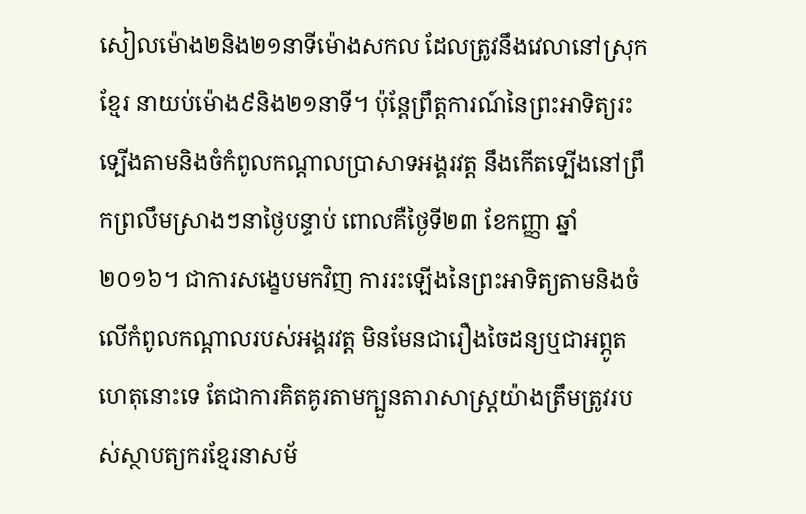សៀលម៉ោង២និង២១នាទីម៉ោងសកល ដែលត្រូវនឹងវេលានៅស្រុកខ្មែរ នាយប់ម៉ោង៩និង២១នាទី។ ប៉ុន្តែព្រឹត្តការណ៍នៃព្រះអាទិត្យរះទ្បើងតាមនិងចំកំពូលកណ្តាលប្រាសាទអង្គរវត្ត នឹងកើតទ្បើងនៅព្រឹកព្រលឹមស្រាងៗនាថ្ងៃបន្ទាប់ ពោលគឺថ្ងៃទី២៣ ខែកញ្ញា ឆ្នាំ២០១៦។ ជាការសង្ខេបមកវិញ ការរះឡើងនៃព្រះអាទិត្យតាមនិងចំលើកំពូលកណ្តាលរបស់អង្គរវត្ត មិនមែនជារឿងចៃដន្យឬជាអព្ភូតហេតុនោះទេ តែជាការគិតគូរតាមក្បួនតារាសាស្ត្រយ៉ាងត្រឹមត្រូវរបស់ស្ថាបត្យករខ្មែរនាសម័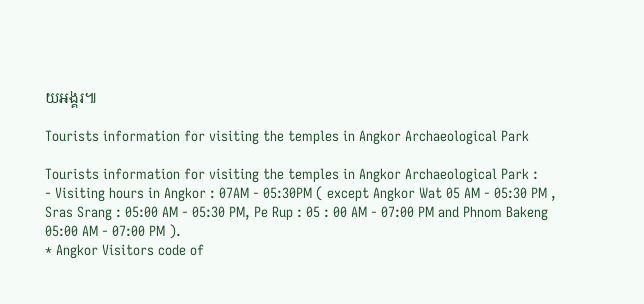យអង្គរ៕

Tourists information for visiting the temples in Angkor Archaeological Park

Tourists information for visiting the temples in Angkor Archaeological Park :
- Visiting hours in Angkor : 07AM - 05:30PM ( except Angkor Wat 05 AM - 05:30 PM , Sras Srang : 05:00 AM - 05:30 PM, Pe Rup : 05 : 00 AM - 07:00 PM and Phnom Bakeng 05:00 AM - 07:00 PM ).
* Angkor Visitors code of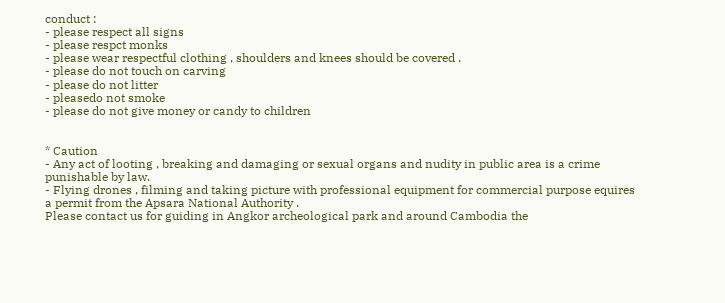conduct :
- please respect all signs
- please respct monks
- please wear respectful clothing , shoulders and knees should be covered .
- please do not touch on carving
- please do not litter
- pleasedo not smoke
- please do not give money or candy to children


* Caution
- Any act of looting , breaking and damaging or sexual organs and nudity in public area is a crime punishable by law.
- Flying drones , filming and taking picture with professional equipment for commercial purpose equires a permit from the Apsara National Authority .
Please contact us for guiding in Angkor archeological park and around Cambodia the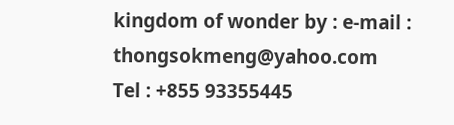kingdom of wonder by : e-mail : thongsokmeng@yahoo.com
Tel : +855 93355445